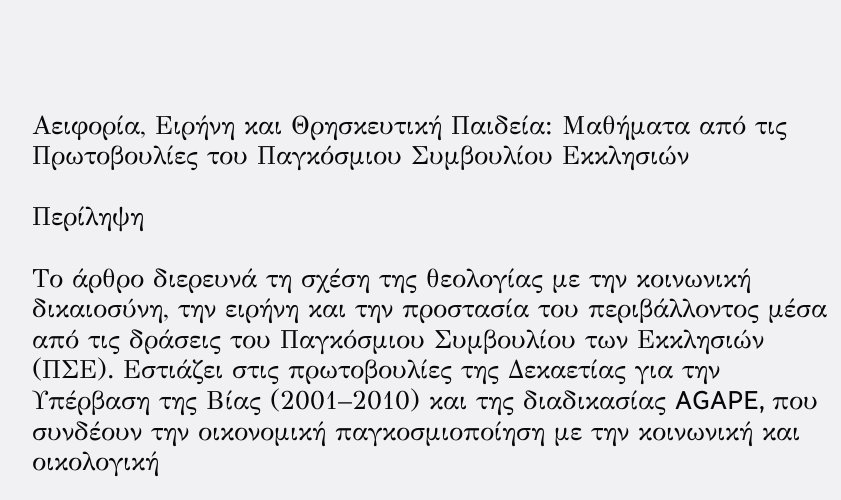Αειφορία, Ειρήνη και Θρησκευτική Παιδεία: Μαθήματα από τις Πρωτοβουλίες του Παγκόσμιου Συμβουλίου Εκκλησιών

Περίληψη

Το άρθρο διερευνά τη σχέση της θεολογίας με την κοινωνική δικαιοσύνη, την ειρήνη και την προστασία του περιβάλλοντος μέσα από τις δράσεις του Παγκόσμιου Συμβουλίου των Εκκλησιών (ΠΣΕ). Εστιάζει στις πρωτοβουλίες της Δεκαετίας για την Υπέρβαση της Βίας (2001–2010) και της διαδικασίας AGAPE, που συνδέουν την οικονομική παγκοσμιοποίηση με την κοινωνική και οικολογική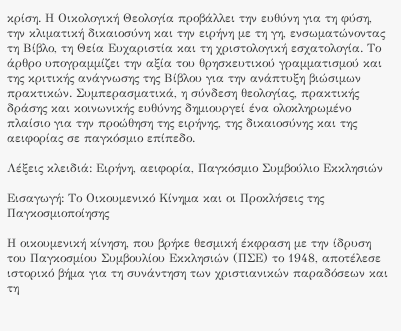κρίση. Η Οικολογική Θεολογία προβάλλει την ευθύνη για τη φύση, την κλιματική δικαιοσύνη και την ειρήνη με τη γη, ενσωματώνοντας τη Βίβλο, τη Θεία Ευχαριστία και τη χριστολογική εσχατολογία. Το άρθρο υπογραμμίζει την αξία του θρησκευτικού γραμματισμού και της κριτικής ανάγνωσης της Βίβλου για την ανάπτυξη βιώσιμων πρακτικών. Συμπερασματικά, η σύνδεση θεολογίας, πρακτικής δράσης και κοινωνικής ευθύνης δημιουργεί ένα ολοκληρωμένο πλαίσιο για την προώθηση της ειρήνης, της δικαιοσύνης και της αειφορίας σε παγκόσμιο επίπεδο.

Λέξεις κλειδιά: Ειρήνη, αειφορία, Παγκόσμιο Συμβούλιο Εκκλησιών

Εισαγωγή: Το Οικουμενικό Κίνημα και οι Προκλήσεις της Παγκοσμιοποίησης

Η οικουμενική κίνηση, που βρήκε θεσμική έκφραση με την ίδρυση του Παγκοσμίου Συμβουλίου Εκκλησιών (ΠΣΕ) το 1948, αποτέλεσε ιστορικό βήμα για τη συνάντηση των χριστιανικών παραδόσεων και τη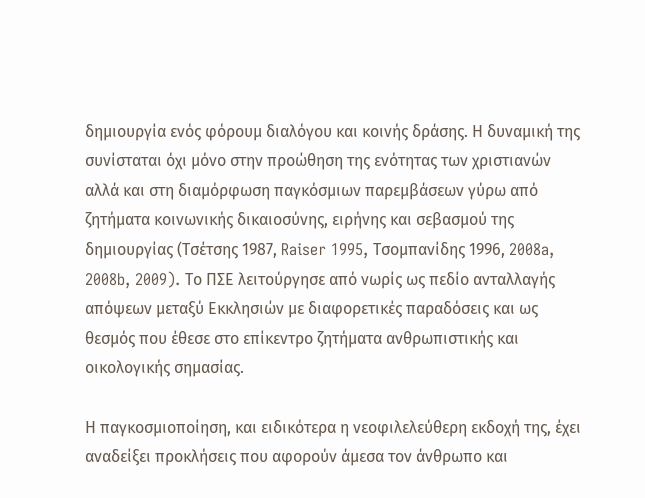δημιουργία ενός φόρουμ διαλόγου και κοινής δράσης. Η δυναμική της συνίσταται όχι μόνο στην προώθηση της ενότητας των χριστιανών αλλά και στη διαμόρφωση παγκόσμιων παρεμβάσεων γύρω από ζητήματα κοινωνικής δικαιοσύνης, ειρήνης και σεβασμού της δημιουργίας (Τσέτσης 1987, Raiser 1995, Τσομπανίδης 1996, 2008a, 2008b, 2009). Το ΠΣΕ λειτούργησε από νωρίς ως πεδίο ανταλλαγής απόψεων μεταξύ Εκκλησιών με διαφορετικές παραδόσεις και ως θεσμός που έθεσε στο επίκεντρο ζητήματα ανθρωπιστικής και οικολογικής σημασίας.

Η παγκοσμιοποίηση, και ειδικότερα η νεοφιλελεύθερη εκδοχή της, έχει αναδείξει προκλήσεις που αφορούν άμεσα τον άνθρωπο και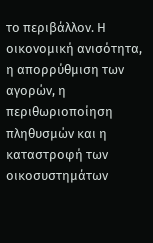το περιβάλλον. Η οικονομική ανισότητα, η απορρύθμιση των αγορών, η περιθωριοποίηση πληθυσμών και η καταστροφή των οικοσυστημάτων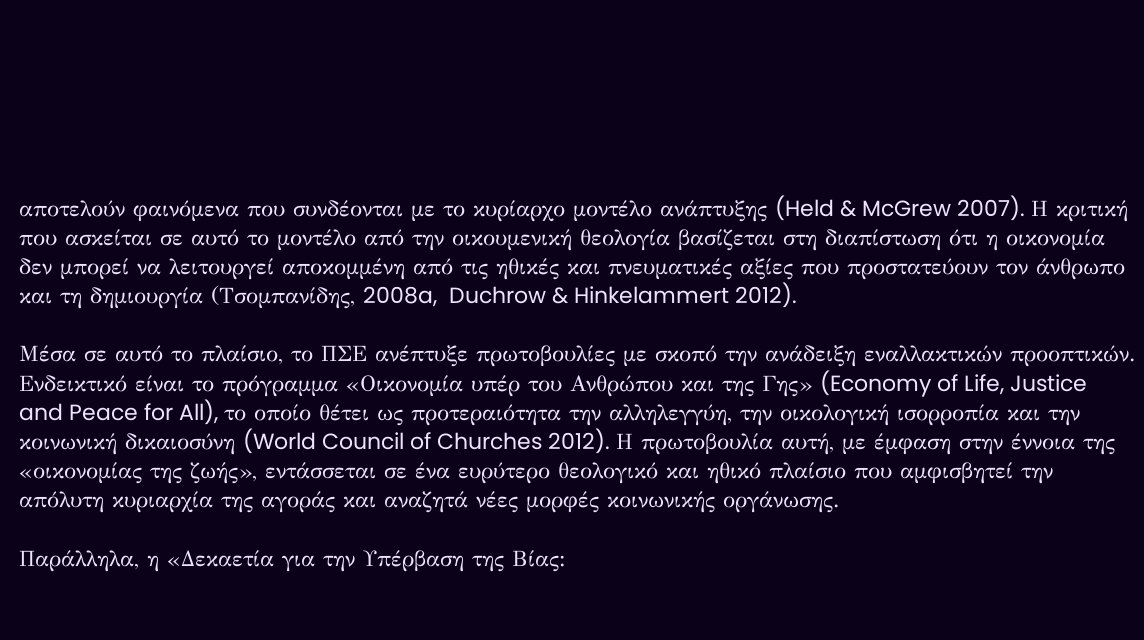αποτελούν φαινόμενα που συνδέονται με το κυρίαρχο μοντέλο ανάπτυξης (Held & McGrew 2007). Η κριτική που ασκείται σε αυτό το μοντέλο από την οικουμενική θεολογία βασίζεται στη διαπίστωση ότι η οικονομία δεν μπορεί να λειτουργεί αποκομμένη από τις ηθικές και πνευματικές αξίες που προστατεύουν τον άνθρωπο και τη δημιουργία (Τσομπανίδης, 2008a,  Duchrow & Hinkelammert 2012).

Μέσα σε αυτό το πλαίσιο, το ΠΣΕ ανέπτυξε πρωτοβουλίες με σκοπό την ανάδειξη εναλλακτικών προοπτικών. Ενδεικτικό είναι το πρόγραμμα «Οικονομία υπέρ του Ανθρώπου και της Γης» (Economy of Life, Justice and Peace for All), το οποίο θέτει ως προτεραιότητα την αλληλεγγύη, την οικολογική ισορροπία και την κοινωνική δικαιοσύνη (World Council of Churches 2012). Η πρωτοβουλία αυτή, με έμφαση στην έννοια της «οικονομίας της ζωής», εντάσσεται σε ένα ευρύτερο θεολογικό και ηθικό πλαίσιο που αμφισβητεί την απόλυτη κυριαρχία της αγοράς και αναζητά νέες μορφές κοινωνικής οργάνωσης.

Παράλληλα, η «Δεκαετία για την Υπέρβαση της Βίας: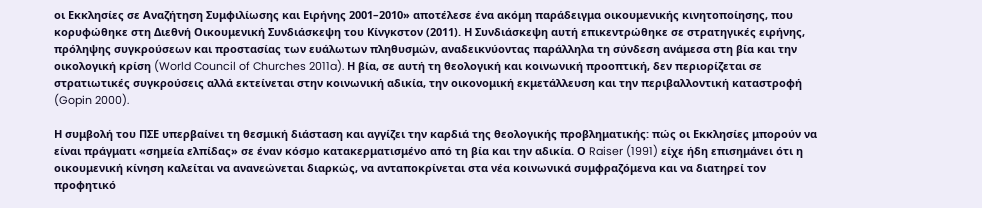οι Εκκλησίες σε Αναζήτηση Συμφιλίωσης και Ειρήνης 2001–2010» αποτέλεσε ένα ακόμη παράδειγμα οικουμενικής κινητοποίησης, που κορυφώθηκε στη Διεθνή Οικουμενική Συνδιάσκεψη του Κίνγκστον (2011). Η Συνδιάσκεψη αυτή επικεντρώθηκε σε στρατηγικές ειρήνης, πρόληψης συγκρούσεων και προστασίας των ευάλωτων πληθυσμών, αναδεικνύοντας παράλληλα τη σύνδεση ανάμεσα στη βία και την οικολογική κρίση (World Council of Churches 2011a). Η βία, σε αυτή τη θεολογική και κοινωνική προοπτική, δεν περιορίζεται σε στρατιωτικές συγκρούσεις αλλά εκτείνεται στην κοινωνική αδικία, την οικονομική εκμετάλλευση και την περιβαλλοντική καταστροφή (Gopin 2000).

Η συμβολή του ΠΣΕ υπερβαίνει τη θεσμική διάσταση και αγγίζει την καρδιά της θεολογικής προβληματικής: πώς οι Εκκλησίες μπορούν να είναι πράγματι «σημεία ελπίδας» σε έναν κόσμο κατακερματισμένο από τη βία και την αδικία. Ο Raiser (1991) είχε ήδη επισημάνει ότι η οικουμενική κίνηση καλείται να ανανεώνεται διαρκώς, να ανταποκρίνεται στα νέα κοινωνικά συμφραζόμενα και να διατηρεί τον προφητικό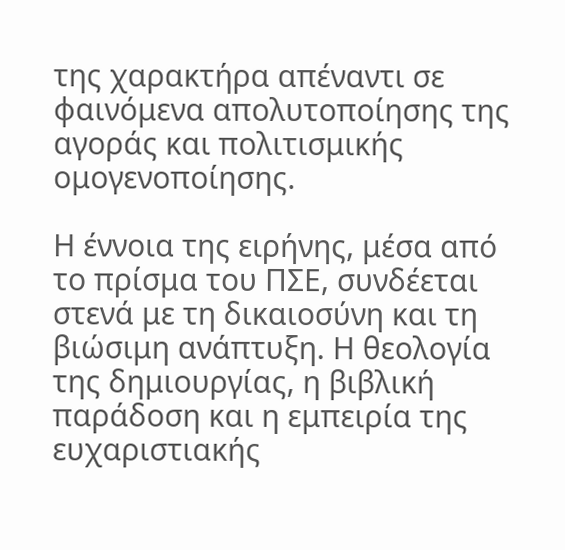της χαρακτήρα απέναντι σε φαινόμενα απολυτοποίησης της αγοράς και πολιτισμικής ομογενοποίησης.

Η έννοια της ειρήνης, μέσα από το πρίσμα του ΠΣΕ, συνδέεται στενά με τη δικαιοσύνη και τη βιώσιμη ανάπτυξη. Η θεολογία της δημιουργίας, η βιβλική παράδοση και η εμπειρία της ευχαριστιακής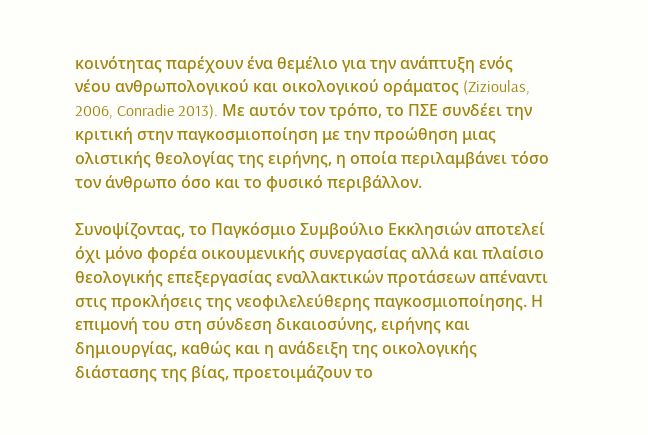κοινότητας παρέχουν ένα θεμέλιο για την ανάπτυξη ενός νέου ανθρωπολογικού και οικολογικού οράματος (Zizioulas, 2006, Conradie 2013). Με αυτόν τον τρόπο, το ΠΣΕ συνδέει την κριτική στην παγκοσμιοποίηση με την προώθηση μιας ολιστικής θεολογίας της ειρήνης, η οποία περιλαμβάνει τόσο τον άνθρωπο όσο και το φυσικό περιβάλλον.

Συνοψίζοντας, το Παγκόσμιο Συμβούλιο Εκκλησιών αποτελεί όχι μόνο φορέα οικουμενικής συνεργασίας αλλά και πλαίσιο θεολογικής επεξεργασίας εναλλακτικών προτάσεων απέναντι στις προκλήσεις της νεοφιλελεύθερης παγκοσμιοποίησης. Η επιμονή του στη σύνδεση δικαιοσύνης, ειρήνης και δημιουργίας, καθώς και η ανάδειξη της οικολογικής διάστασης της βίας, προετοιμάζουν το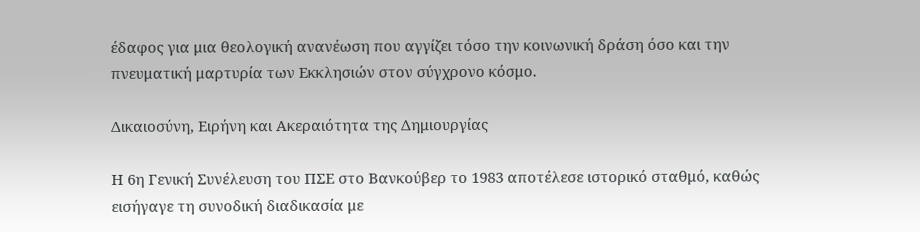έδαφος για μια θεολογική ανανέωση που αγγίζει τόσο την κοινωνική δράση όσο και την πνευματική μαρτυρία των Εκκλησιών στον σύγχρονο κόσμο.

Δικαιοσύνη, Ειρήνη και Ακεραιότητα της Δημιουργίας

Η 6η Γενική Συνέλευση του ΠΣΕ στο Βανκούβερ το 1983 αποτέλεσε ιστορικό σταθμό, καθώς εισήγαγε τη συνοδική διαδικασία με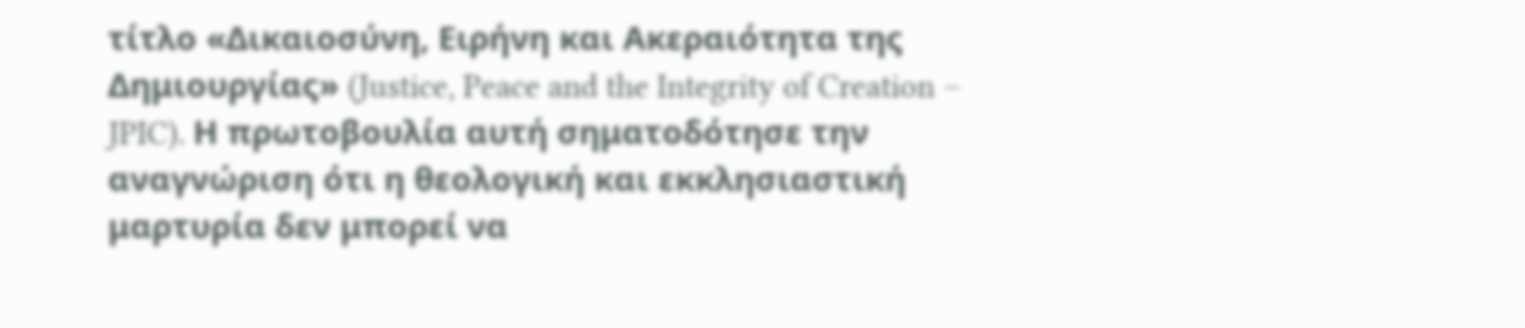τίτλο «Δικαιοσύνη, Ειρήνη και Ακεραιότητα της Δημιουργίας» (Justice, Peace and the Integrity of Creation – JPIC). Η πρωτοβουλία αυτή σηματοδότησε την αναγνώριση ότι η θεολογική και εκκλησιαστική μαρτυρία δεν μπορεί να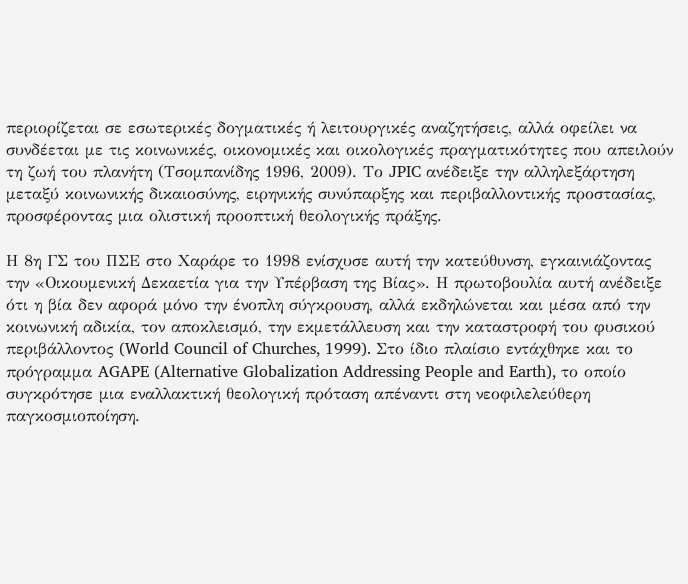περιορίζεται σε εσωτερικές δογματικές ή λειτουργικές αναζητήσεις, αλλά οφείλει να συνδέεται με τις κοινωνικές, οικονομικές και οικολογικές πραγματικότητες που απειλούν τη ζωή του πλανήτη (Τσομπανίδης 1996, 2009). Το JPIC ανέδειξε την αλληλεξάρτηση μεταξύ κοινωνικής δικαιοσύνης, ειρηνικής συνύπαρξης και περιβαλλοντικής προστασίας, προσφέροντας μια ολιστική προοπτική θεολογικής πράξης.

Η 8η ΓΣ του ΠΣΕ στο Χαράρε το 1998 ενίσχυσε αυτή την κατεύθυνση, εγκαινιάζοντας την «Οικουμενική Δεκαετία για την Υπέρβαση της Βίας». Η πρωτοβουλία αυτή ανέδειξε ότι η βία δεν αφορά μόνο την ένοπλη σύγκρουση, αλλά εκδηλώνεται και μέσα από την κοινωνική αδικία, τον αποκλεισμό, την εκμετάλλευση και την καταστροφή του φυσικού περιβάλλοντος (World Council of Churches, 1999). Στο ίδιο πλαίσιο εντάχθηκε και το πρόγραμμα AGAPE (Alternative Globalization Addressing People and Earth), το οποίο συγκρότησε μια εναλλακτική θεολογική πρόταση απέναντι στη νεοφιλελεύθερη παγκοσμιοποίηση.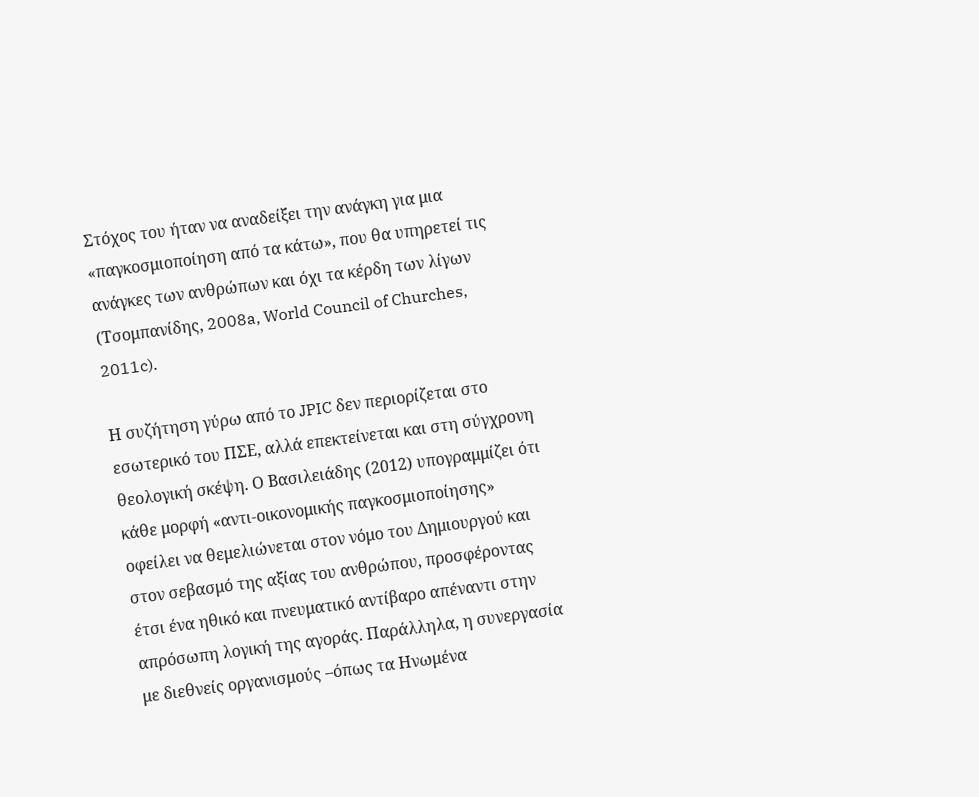Στόχος του ήταν να αναδείξει την ανάγκη για μια «παγκοσμιοποίηση από τα κάτω», που θα υπηρετεί τις ανάγκες των ανθρώπων και όχι τα κέρδη των λίγων (Τσομπανίδης, 2008a, World Council of Churches, 2011c).

Η συζήτηση γύρω από το JPIC δεν περιορίζεται στο εσωτερικό του ΠΣΕ, αλλά επεκτείνεται και στη σύγχρονη θεολογική σκέψη. Ο Βασιλειάδης (2012) υπογραμμίζει ότι κάθε μορφή «αντι-οικονομικής παγκοσμιοποίησης» οφείλει να θεμελιώνεται στον νόμο του Δημιουργού και στον σεβασμό της αξίας του ανθρώπου, προσφέροντας έτσι ένα ηθικό και πνευματικό αντίβαρο απέναντι στην απρόσωπη λογική της αγοράς. Παράλληλα, η συνεργασία με διεθνείς οργανισμούς –όπως τα Ηνωμένα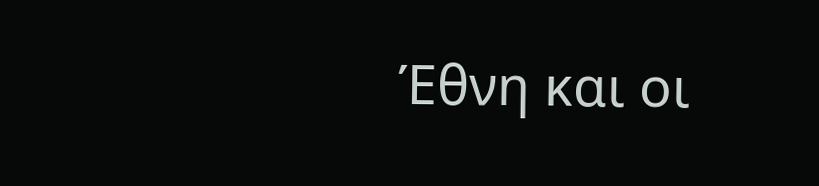Έθνη και οι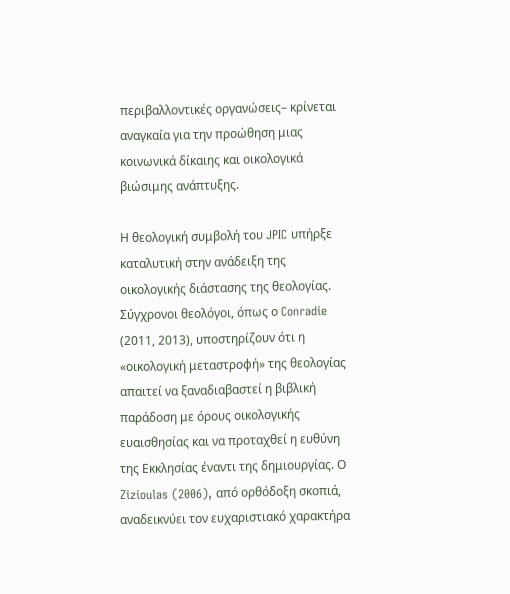περιβαλλοντικές οργανώσεις– κρίνεται αναγκαία για την προώθηση μιας κοινωνικά δίκαιης και οικολογικά βιώσιμης ανάπτυξης.

Η θεολογική συμβολή του JPIC υπήρξε καταλυτική στην ανάδειξη της οικολογικής διάστασης της θεολογίας. Σύγχρονοι θεολόγοι, όπως ο Conradie (2011, 2013), υποστηρίζουν ότι η «οικολογική μεταστροφή» της θεολογίας απαιτεί να ξαναδιαβαστεί η βιβλική παράδοση με όρους οικολογικής ευαισθησίας και να προταχθεί η ευθύνη της Εκκλησίας έναντι της δημιουργίας. Ο Zizioulas (2006), από ορθόδοξη σκοπιά, αναδεικνύει τον ευχαριστιακό χαρακτήρα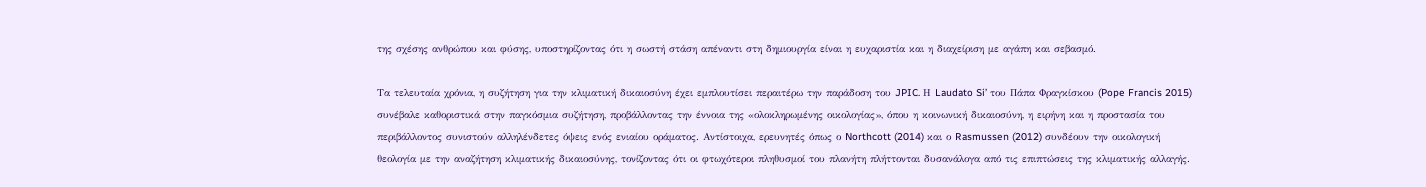της σχέσης ανθρώπου και φύσης, υποστηρίζοντας ότι η σωστή στάση απέναντι στη δημιουργία είναι η ευχαριστία και η διαχείριση με αγάπη και σεβασμό.

Τα τελευταία χρόνια, η συζήτηση για την κλιματική δικαιοσύνη έχει εμπλουτίσει περαιτέρω την παράδοση του JPIC. Η Laudato Si’ του Πάπα Φραγκίσκου (Pope Francis 2015) συνέβαλε καθοριστικά στην παγκόσμια συζήτηση, προβάλλοντας την έννοια της «ολοκληρωμένης οικολογίας», όπου η κοινωνική δικαιοσύνη, η ειρήνη και η προστασία του περιβάλλοντος συνιστούν αλληλένδετες όψεις ενός ενιαίου οράματος. Αντίστοιχα, ερευνητές όπως ο Northcott (2014) και ο Rasmussen (2012) συνδέουν την οικολογική θεολογία με την αναζήτηση κλιματικής δικαιοσύνης, τονίζοντας ότι οι φτωχότεροι πληθυσμοί του πλανήτη πλήττονται δυσανάλογα από τις επιπτώσεις της κλιματικής αλλαγής.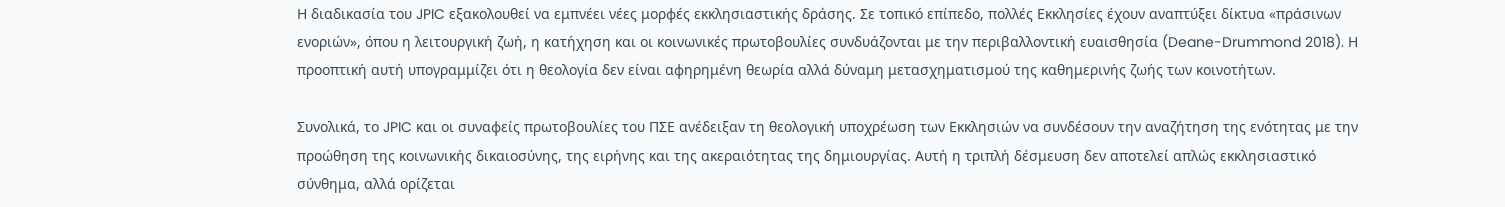Η διαδικασία του JPIC εξακολουθεί να εμπνέει νέες μορφές εκκλησιαστικής δράσης. Σε τοπικό επίπεδο, πολλές Εκκλησίες έχουν αναπτύξει δίκτυα «πράσινων ενοριών», όπου η λειτουργική ζωή, η κατήχηση και οι κοινωνικές πρωτοβουλίες συνδυάζονται με την περιβαλλοντική ευαισθησία (Deane-Drummond 2018). Η προοπτική αυτή υπογραμμίζει ότι η θεολογία δεν είναι αφηρημένη θεωρία αλλά δύναμη μετασχηματισμού της καθημερινής ζωής των κοινοτήτων.

Συνολικά, το JPIC και οι συναφείς πρωτοβουλίες του ΠΣΕ ανέδειξαν τη θεολογική υποχρέωση των Εκκλησιών να συνδέσουν την αναζήτηση της ενότητας με την προώθηση της κοινωνικής δικαιοσύνης, της ειρήνης και της ακεραιότητας της δημιουργίας. Αυτή η τριπλή δέσμευση δεν αποτελεί απλώς εκκλησιαστικό σύνθημα, αλλά ορίζεται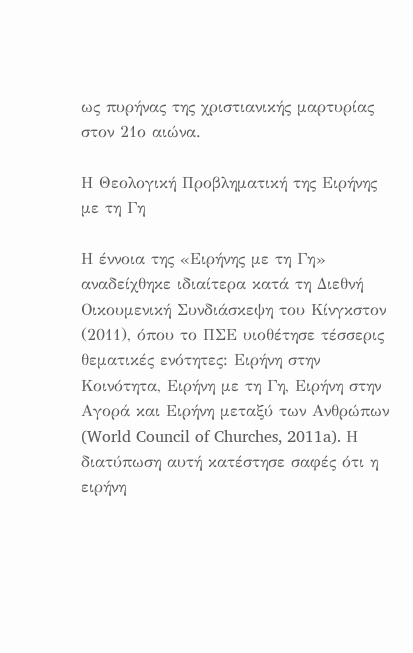ως πυρήνας της χριστιανικής μαρτυρίας στον 21ο αιώνα.

Η Θεολογική Προβληματική της Ειρήνης με τη Γη

Η έννοια της «Ειρήνης με τη Γη» αναδείχθηκε ιδιαίτερα κατά τη Διεθνή Οικουμενική Συνδιάσκεψη του Κίνγκστον (2011), όπου το ΠΣΕ υιοθέτησε τέσσερις θεματικές ενότητες: Ειρήνη στην Κοινότητα, Ειρήνη με τη Γη, Ειρήνη στην Αγορά και Ειρήνη μεταξύ των Ανθρώπων (World Council of Churches, 2011a). Η διατύπωση αυτή κατέστησε σαφές ότι η ειρήνη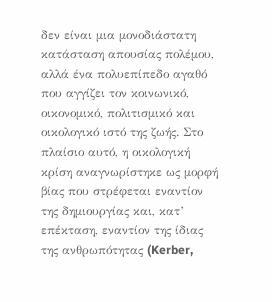δεν είναι μια μονοδιάστατη κατάσταση απουσίας πολέμου, αλλά ένα πολυεπίπεδο αγαθό που αγγίζει τον κοινωνικό, οικονομικό, πολιτισμικό και οικολογικό ιστό της ζωής. Στο πλαίσιο αυτό, η οικολογική κρίση αναγνωρίστηκε ως μορφή βίας που στρέφεται εναντίον της δημιουργίας και, κατ’ επέκταση, εναντίον της ίδιας της ανθρωπότητας (Kerber,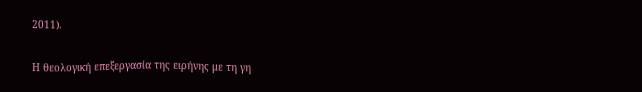2011).

Η θεολογική επεξεργασία της ειρήνης με τη γη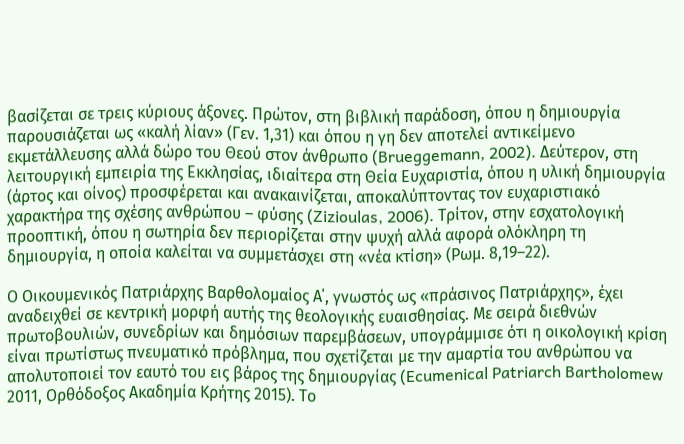βασίζεται σε τρεις κύριους άξονες. Πρώτον, στη βιβλική παράδοση, όπου η δημιουργία παρουσιάζεται ως «καλή λίαν» (Γεν. 1,31) και όπου η γη δεν αποτελεί αντικείμενο εκμετάλλευσης αλλά δώρο του Θεού στον άνθρωπο (Brueggemann, 2002). Δεύτερον, στη λειτουργική εμπειρία της Εκκλησίας, ιδιαίτερα στη Θεία Ευχαριστία, όπου η υλική δημιουργία (άρτος και οίνος) προσφέρεται και ανακαινίζεται, αποκαλύπτοντας τον ευχαριστιακό χαρακτήρα της σχέσης ανθρώπου – φύσης (Zizioulas, 2006). Τρίτον, στην εσχατολογική προοπτική, όπου η σωτηρία δεν περιορίζεται στην ψυχή αλλά αφορά ολόκληρη τη δημιουργία, η οποία καλείται να συμμετάσχει στη «νέα κτίση» (Ρωμ. 8,19–22).

Ο Οικουμενικός Πατριάρχης Βαρθολομαίος Α΄, γνωστός ως «πράσινος Πατριάρχης», έχει αναδειχθεί σε κεντρική μορφή αυτής της θεολογικής ευαισθησίας. Με σειρά διεθνών πρωτοβουλιών, συνεδρίων και δημόσιων παρεμβάσεων, υπογράμμισε ότι η οικολογική κρίση είναι πρωτίστως πνευματικό πρόβλημα, που σχετίζεται με την αμαρτία του ανθρώπου να απολυτοποιεί τον εαυτό του εις βάρος της δημιουργίας (Ecumenical Patriarch Bartholomew 2011, Ορθόδοξος Ακαδημία Κρήτης 2015). Το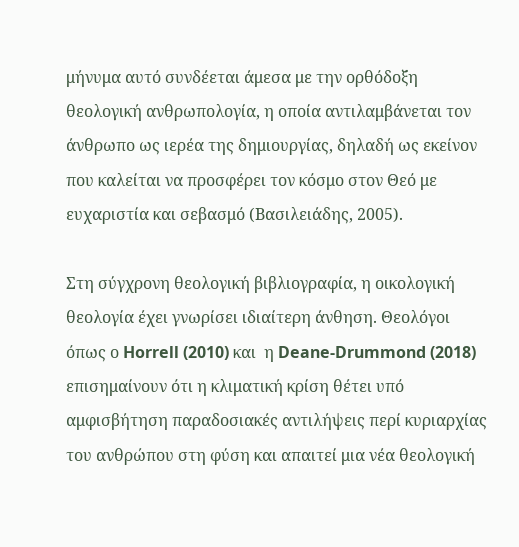μήνυμα αυτό συνδέεται άμεσα με την ορθόδοξη θεολογική ανθρωπολογία, η οποία αντιλαμβάνεται τον άνθρωπο ως ιερέα της δημιουργίας, δηλαδή ως εκείνον που καλείται να προσφέρει τον κόσμο στον Θεό με ευχαριστία και σεβασμό (Βασιλειάδης, 2005).

Στη σύγχρονη θεολογική βιβλιογραφία, η οικολογική θεολογία έχει γνωρίσει ιδιαίτερη άνθηση. Θεολόγοι όπως ο Horrell (2010) και  η Deane-Drummond (2018) επισημαίνουν ότι η κλιματική κρίση θέτει υπό αμφισβήτηση παραδοσιακές αντιλήψεις περί κυριαρχίας του ανθρώπου στη φύση και απαιτεί μια νέα θεολογική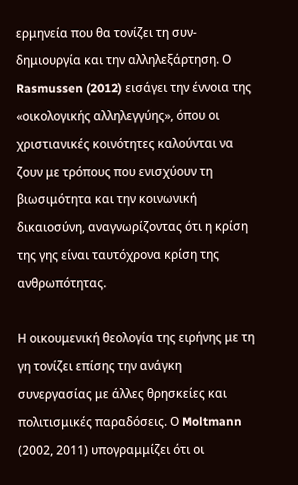ερμηνεία που θα τονίζει τη συν-δημιουργία και την αλληλεξάρτηση. Ο Rasmussen (2012) εισάγει την έννοια της «οικολογικής αλληλεγγύης», όπου οι χριστιανικές κοινότητες καλούνται να ζουν με τρόπους που ενισχύουν τη βιωσιμότητα και την κοινωνική δικαιοσύνη, αναγνωρίζοντας ότι η κρίση της γης είναι ταυτόχρονα κρίση της ανθρωπότητας.

Η οικουμενική θεολογία της ειρήνης με τη γη τονίζει επίσης την ανάγκη συνεργασίας με άλλες θρησκείες και πολιτισμικές παραδόσεις. Ο Moltmann (2002, 2011) υπογραμμίζει ότι οι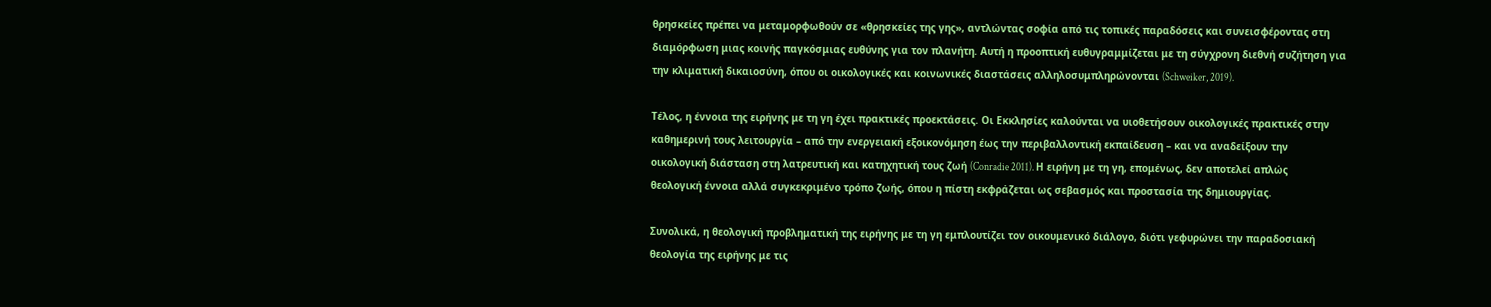θρησκείες πρέπει να μεταμορφωθούν σε «θρησκείες της γης», αντλώντας σοφία από τις τοπικές παραδόσεις και συνεισφέροντας στη διαμόρφωση μιας κοινής παγκόσμιας ευθύνης για τον πλανήτη. Αυτή η προοπτική ευθυγραμμίζεται με τη σύγχρονη διεθνή συζήτηση για την κλιματική δικαιοσύνη, όπου οι οικολογικές και κοινωνικές διαστάσεις αλληλοσυμπληρώνονται (Schweiker, 2019).

Τέλος, η έννοια της ειρήνης με τη γη έχει πρακτικές προεκτάσεις. Οι Εκκλησίες καλούνται να υιοθετήσουν οικολογικές πρακτικές στην καθημερινή τους λειτουργία – από την ενεργειακή εξοικονόμηση έως την περιβαλλοντική εκπαίδευση – και να αναδείξουν την οικολογική διάσταση στη λατρευτική και κατηχητική τους ζωή (Conradie 2011). Η ειρήνη με τη γη, επομένως, δεν αποτελεί απλώς θεολογική έννοια αλλά συγκεκριμένο τρόπο ζωής, όπου η πίστη εκφράζεται ως σεβασμός και προστασία της δημιουργίας.

Συνολικά, η θεολογική προβληματική της ειρήνης με τη γη εμπλουτίζει τον οικουμενικό διάλογο, διότι γεφυρώνει την παραδοσιακή θεολογία της ειρήνης με τις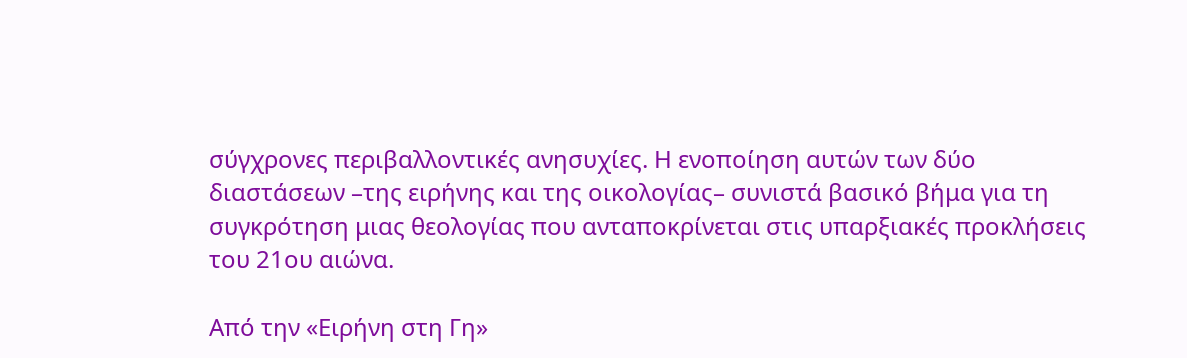σύγχρονες περιβαλλοντικές ανησυχίες. Η ενοποίηση αυτών των δύο διαστάσεων –της ειρήνης και της οικολογίας– συνιστά βασικό βήμα για τη συγκρότηση μιας θεολογίας που ανταποκρίνεται στις υπαρξιακές προκλήσεις του 21ου αιώνα.

Από την «Ειρήνη στη Γη»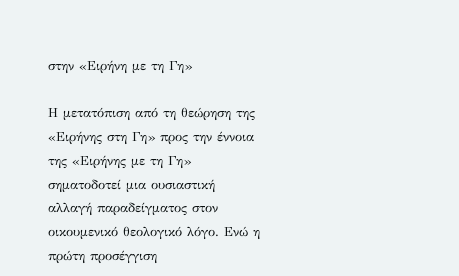στην «Ειρήνη με τη Γη»

Η μετατόπιση από τη θεώρηση της «Ειρήνης στη Γη» προς την έννοια της «Ειρήνης με τη Γη» σηματοδοτεί μια ουσιαστική αλλαγή παραδείγματος στον οικουμενικό θεολογικό λόγο. Ενώ η πρώτη προσέγγιση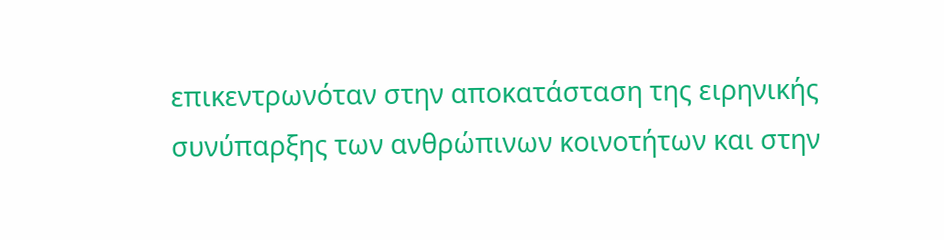επικεντρωνόταν στην αποκατάσταση της ειρηνικής συνύπαρξης των ανθρώπινων κοινοτήτων και στην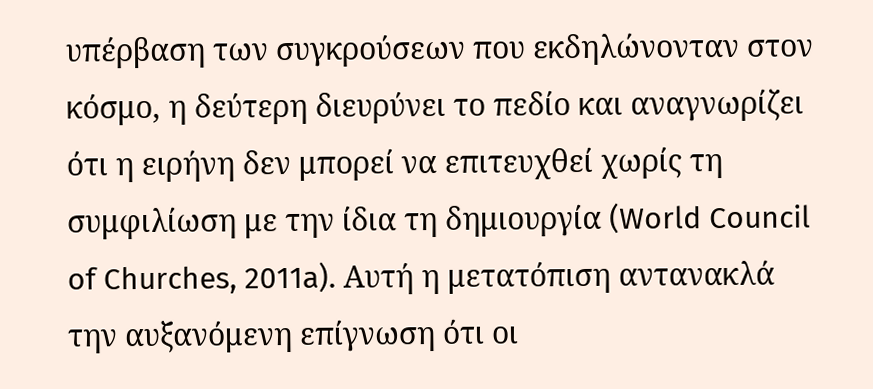υπέρβαση των συγκρούσεων που εκδηλώνονταν στον κόσμο, η δεύτερη διευρύνει το πεδίο και αναγνωρίζει ότι η ειρήνη δεν μπορεί να επιτευχθεί χωρίς τη συμφιλίωση με την ίδια τη δημιουργία (World Council of Churches, 2011a). Αυτή η μετατόπιση αντανακλά την αυξανόμενη επίγνωση ότι οι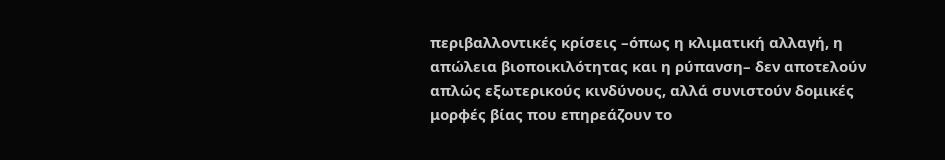περιβαλλοντικές κρίσεις –όπως η κλιματική αλλαγή, η απώλεια βιοποικιλότητας και η ρύπανση– δεν αποτελούν απλώς εξωτερικούς κινδύνους, αλλά συνιστούν δομικές μορφές βίας που επηρεάζουν το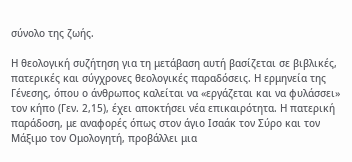σύνολο της ζωής.

Η θεολογική συζήτηση για τη μετάβαση αυτή βασίζεται σε βιβλικές, πατερικές και σύγχρονες θεολογικές παραδόσεις. Η ερμηνεία της Γένεσης, όπου ο άνθρωπος καλείται να «εργάζεται και να φυλάσσει» τον κήπο (Γεν. 2,15), έχει αποκτήσει νέα επικαιρότητα. Η πατερική παράδοση, με αναφορές όπως στον άγιο Ισαάκ τον Σύρο και τον Μάξιμο τον Ομολογητή, προβάλλει μια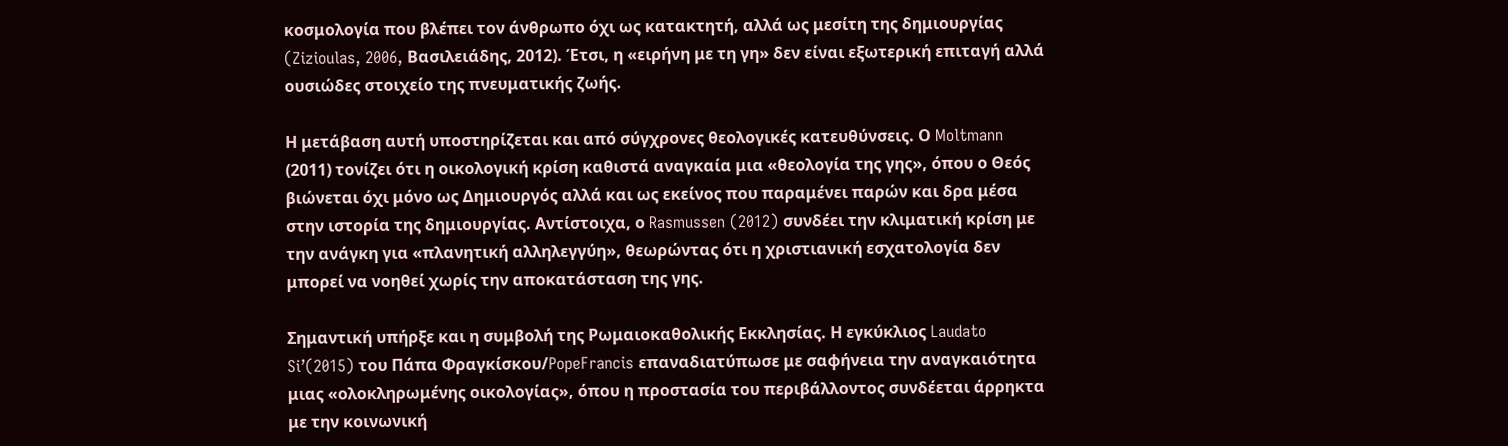κοσμολογία που βλέπει τον άνθρωπο όχι ως κατακτητή, αλλά ως μεσίτη της δημιουργίας (Zizioulas, 2006, Βασιλειάδης, 2012). Έτσι, η «ειρήνη με τη γη» δεν είναι εξωτερική επιταγή αλλά ουσιώδες στοιχείο της πνευματικής ζωής.

Η μετάβαση αυτή υποστηρίζεται και από σύγχρονες θεολογικές κατευθύνσεις. Ο Moltmann (2011) τονίζει ότι η οικολογική κρίση καθιστά αναγκαία μια «θεολογία της γης», όπου ο Θεός βιώνεται όχι μόνο ως Δημιουργός αλλά και ως εκείνος που παραμένει παρών και δρα μέσα στην ιστορία της δημιουργίας. Αντίστοιχα, ο Rasmussen (2012) συνδέει την κλιματική κρίση με την ανάγκη για «πλανητική αλληλεγγύη», θεωρώντας ότι η χριστιανική εσχατολογία δεν μπορεί να νοηθεί χωρίς την αποκατάσταση της γης.

Σημαντική υπήρξε και η συμβολή της Ρωμαιοκαθολικής Εκκλησίας. Η εγκύκλιος Laudato Si’(2015) του Πάπα Φραγκίσκου/PopeFrancis επαναδιατύπωσε με σαφήνεια την αναγκαιότητα μιας «ολοκληρωμένης οικολογίας», όπου η προστασία του περιβάλλοντος συνδέεται άρρηκτα με την κοινωνική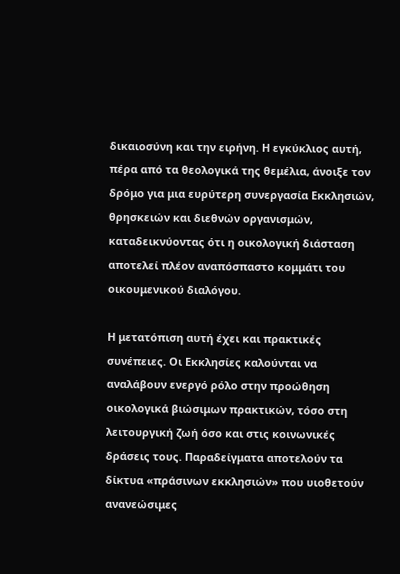δικαιοσύνη και την ειρήνη. Η εγκύκλιος αυτή, πέρα από τα θεολογικά της θεμέλια, άνοιξε τον δρόμο για μια ευρύτερη συνεργασία Εκκλησιών, θρησκειών και διεθνών οργανισμών, καταδεικνύοντας ότι η οικολογική διάσταση αποτελεί πλέον αναπόσπαστο κομμάτι του οικουμενικού διαλόγου.

Η μετατόπιση αυτή έχει και πρακτικές συνέπειες. Οι Εκκλησίες καλούνται να αναλάβουν ενεργό ρόλο στην προώθηση οικολογικά βιώσιμων πρακτικών, τόσο στη λειτουργική ζωή όσο και στις κοινωνικές δράσεις τους. Παραδείγματα αποτελούν τα δίκτυα «πράσινων εκκλησιών» που υιοθετούν ανανεώσιμες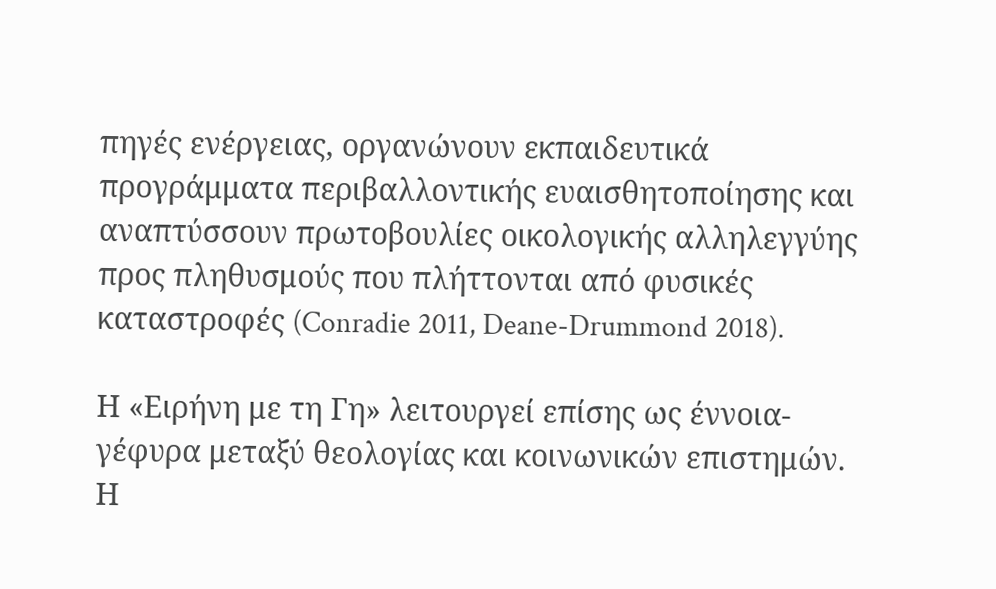πηγές ενέργειας, οργανώνουν εκπαιδευτικά προγράμματα περιβαλλοντικής ευαισθητοποίησης και αναπτύσσουν πρωτοβουλίες οικολογικής αλληλεγγύης προς πληθυσμούς που πλήττονται από φυσικές καταστροφές (Conradie 2011, Deane-Drummond 2018).

Η «Ειρήνη με τη Γη» λειτουργεί επίσης ως έννοια-γέφυρα μεταξύ θεολογίας και κοινωνικών επιστημών. Η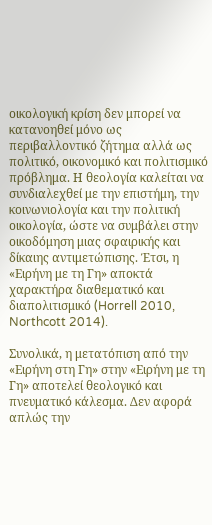οικολογική κρίση δεν μπορεί να κατανοηθεί μόνο ως περιβαλλοντικό ζήτημα αλλά ως πολιτικό, οικονομικό και πολιτισμικό πρόβλημα. Η θεολογία καλείται να συνδιαλεχθεί με την επιστήμη, την κοινωνιολογία και την πολιτική οικολογία, ώστε να συμβάλει στην οικοδόμηση μιας σφαιρικής και δίκαιης αντιμετώπισης. Έτσι, η «Ειρήνη με τη Γη» αποκτά χαρακτήρα διαθεματικό και διαπολιτισμικό (Horrell 2010, Northcott 2014).

Συνολικά, η μετατόπιση από την «Ειρήνη στη Γη» στην «Ειρήνη με τη Γη» αποτελεί θεολογικό και πνευματικό κάλεσμα. Δεν αφορά απλώς την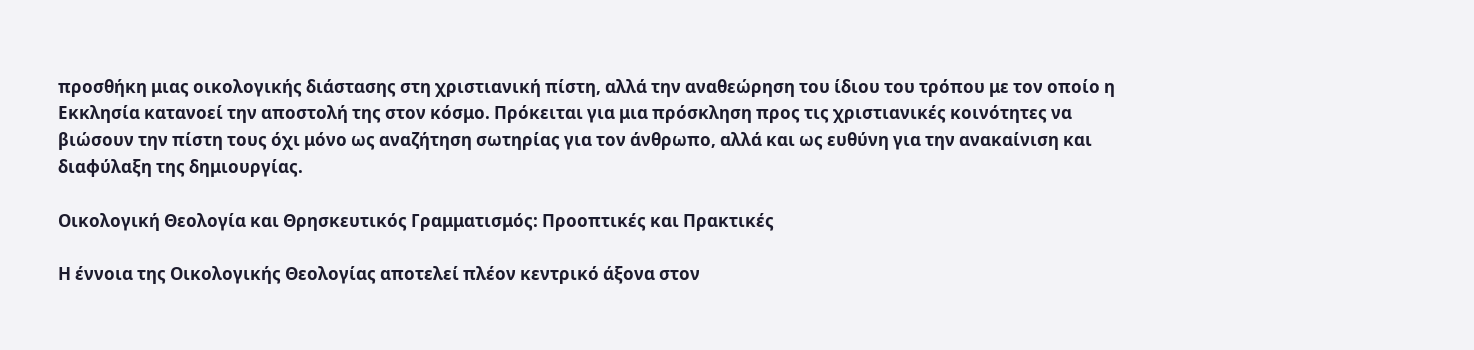προσθήκη μιας οικολογικής διάστασης στη χριστιανική πίστη, αλλά την αναθεώρηση του ίδιου του τρόπου με τον οποίο η Εκκλησία κατανοεί την αποστολή της στον κόσμο. Πρόκειται για μια πρόσκληση προς τις χριστιανικές κοινότητες να βιώσουν την πίστη τους όχι μόνο ως αναζήτηση σωτηρίας για τον άνθρωπο, αλλά και ως ευθύνη για την ανακαίνιση και διαφύλαξη της δημιουργίας.

Οικολογική Θεολογία και Θρησκευτικός Γραμματισμός: Προοπτικές και Πρακτικές

Η έννοια της Οικολογικής Θεολογίας αποτελεί πλέον κεντρικό άξονα στον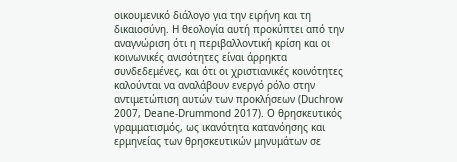οικουμενικό διάλογο για την ειρήνη και τη δικαιοσύνη. Η θεολογία αυτή προκύπτει από την αναγνώριση ότι η περιβαλλοντική κρίση και οι κοινωνικές ανισότητες είναι άρρηκτα συνδεδεμένες, και ότι οι χριστιανικές κοινότητες καλούνται να αναλάβουν ενεργό ρόλο στην αντιμετώπιση αυτών των προκλήσεων (Duchrow 2007, Deane-Drummond 2017). Ο θρησκευτικός γραμματισμός, ως ικανότητα κατανόησης και ερμηνείας των θρησκευτικών μηνυμάτων σε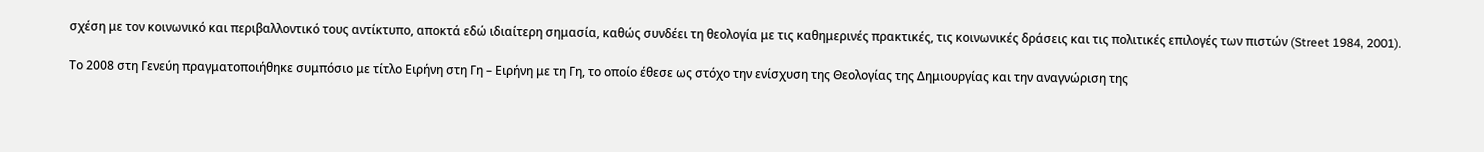σχέση με τον κοινωνικό και περιβαλλοντικό τους αντίκτυπο, αποκτά εδώ ιδιαίτερη σημασία, καθώς συνδέει τη θεολογία με τις καθημερινές πρακτικές, τις κοινωνικές δράσεις και τις πολιτικές επιλογές των πιστών (Street 1984, 2001).

Το 2008 στη Γενεύη πραγματοποιήθηκε συμπόσιο με τίτλο Ειρήνη στη Γη – Ειρήνη με τη Γη, το οποίο έθεσε ως στόχο την ενίσχυση της Θεολογίας της Δημιουργίας και την αναγνώριση της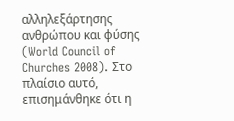αλληλεξάρτησης ανθρώπου και φύσης (World Council of Churches 2008). Στο πλαίσιο αυτό, επισημάνθηκε ότι η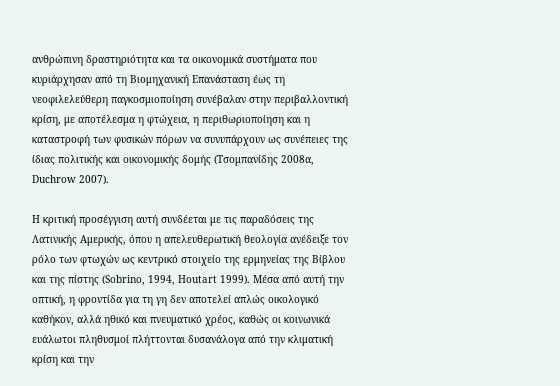ανθρώπινη δραστηριότητα και τα οικονομικά συστήματα που κυριάρχησαν από τη Βιομηχανική Επανάσταση έως τη νεοφιλελεύθερη παγκοσμιοποίηση συνέβαλαν στην περιβαλλοντική κρίση, με αποτέλεσμα η φτώχεια, η περιθωριοποίηση και η καταστροφή των φυσικών πόρων να συνυπάρχουν ως συνέπειες της ίδιας πολιτικής και οικονομικής δομής (Tσομπανίδης 2008α, Duchrow 2007).

Η κριτική προσέγγιση αυτή συνδέεται με τις παραδόσεις της Λατινικής Αμερικής, όπου η απελευθερωτική θεολογία ανέδειξε τον ρόλο των φτωχών ως κεντρικό στοιχείο της ερμηνείας της Βίβλου και της πίστης (Sobrino, 1994, Houtart 1999). Μέσα από αυτή την οπτική, η φροντίδα για τη γη δεν αποτελεί απλώς οικολογικό καθήκον, αλλά ηθικό και πνευματικό χρέος, καθώς οι κοινωνικά ευάλωτοι πληθυσμοί πλήττονται δυσανάλογα από την κλιματική κρίση και την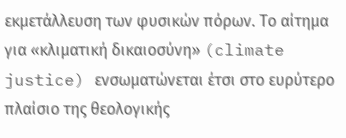εκμετάλλευση των φυσικών πόρων. Το αίτημα για «κλιματική δικαιοσύνη» (climate justice) ενσωματώνεται έτσι στο ευρύτερο πλαίσιο της θεολογικής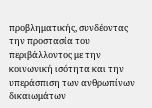προβληματικής, συνδέοντας την προστασία του περιβάλλοντος με την κοινωνική ισότητα και την υπεράσπιση των ανθρωπίνων δικαιωμάτων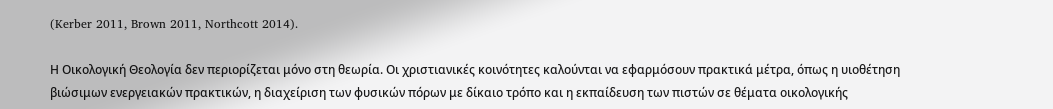(Kerber 2011, Brown 2011, Northcott 2014).

Η Οικολογική Θεολογία δεν περιορίζεται μόνο στη θεωρία. Οι χριστιανικές κοινότητες καλούνται να εφαρμόσουν πρακτικά μέτρα, όπως η υιοθέτηση βιώσιμων ενεργειακών πρακτικών, η διαχείριση των φυσικών πόρων με δίκαιο τρόπο και η εκπαίδευση των πιστών σε θέματα οικολογικής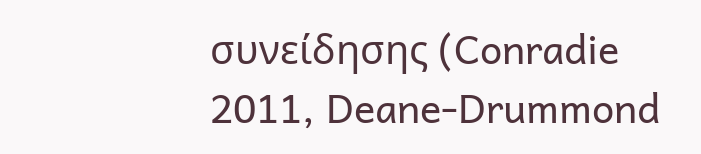συνείδησης (Conradie 2011, Deane-Drummond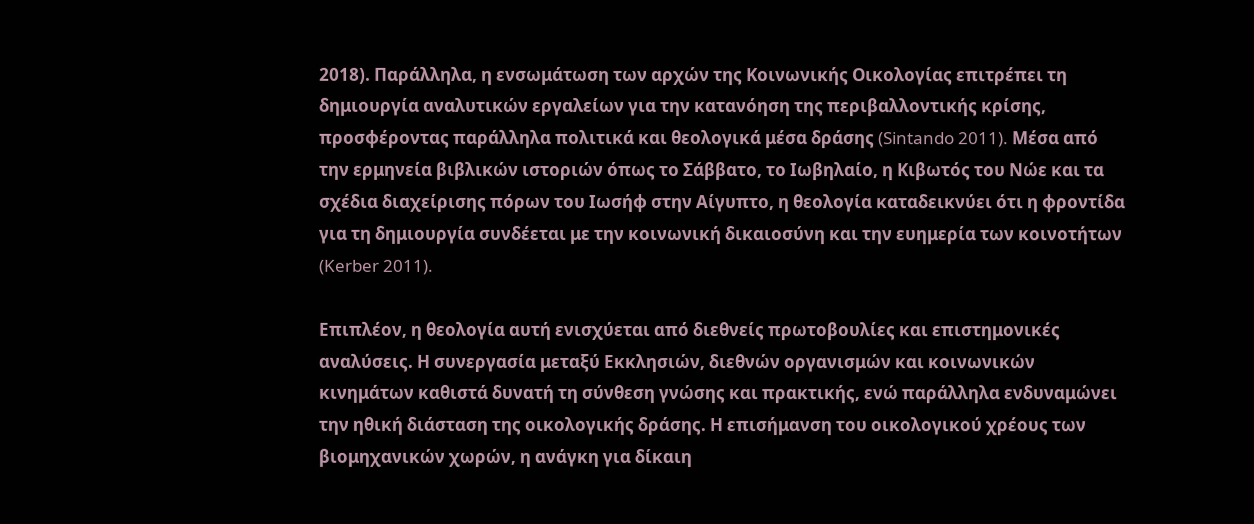2018). Παράλληλα, η ενσωμάτωση των αρχών της Κοινωνικής Οικολογίας επιτρέπει τη δημιουργία αναλυτικών εργαλείων για την κατανόηση της περιβαλλοντικής κρίσης, προσφέροντας παράλληλα πολιτικά και θεολογικά μέσα δράσης (Sintando 2011). Μέσα από την ερμηνεία βιβλικών ιστοριών όπως το Σάββατο, το Ιωβηλαίο, η Κιβωτός του Νώε και τα σχέδια διαχείρισης πόρων του Ιωσήφ στην Αίγυπτο, η θεολογία καταδεικνύει ότι η φροντίδα για τη δημιουργία συνδέεται με την κοινωνική δικαιοσύνη και την ευημερία των κοινοτήτων (Kerber 2011).

Επιπλέον, η θεολογία αυτή ενισχύεται από διεθνείς πρωτοβουλίες και επιστημονικές αναλύσεις. Η συνεργασία μεταξύ Εκκλησιών, διεθνών οργανισμών και κοινωνικών κινημάτων καθιστά δυνατή τη σύνθεση γνώσης και πρακτικής, ενώ παράλληλα ενδυναμώνει την ηθική διάσταση της οικολογικής δράσης. Η επισήμανση του οικολογικού χρέους των βιομηχανικών χωρών, η ανάγκη για δίκαιη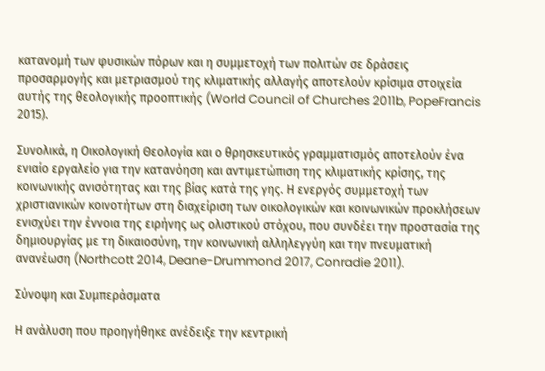κατανομή των φυσικών πόρων και η συμμετοχή των πολιτών σε δράσεις προσαρμογής και μετριασμού της κλιματικής αλλαγής αποτελούν κρίσιμα στοιχεία αυτής της θεολογικής προοπτικής (World Council of Churches 2011b, PopeFrancis 2015).

Συνολικά, η Οικολογική Θεολογία και ο θρησκευτικός γραμματισμός αποτελούν ένα ενιαίο εργαλείο για την κατανόηση και αντιμετώπιση της κλιματικής κρίσης, της κοινωνικής ανισότητας και της βίας κατά της γης. Η ενεργός συμμετοχή των χριστιανικών κοινοτήτων στη διαχείριση των οικολογικών και κοινωνικών προκλήσεων ενισχύει την έννοια της ειρήνης ως ολιστικού στόχου, που συνδέει την προστασία της δημιουργίας με τη δικαιοσύνη, την κοινωνική αλληλεγγύη και την πνευματική ανανέωση (Northcott 2014, Deane-Drummond 2017, Conradie 2011).

Σύνοψη και Συμπεράσματα

Η ανάλυση που προηγήθηκε ανέδειξε την κεντρική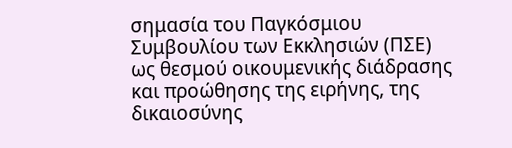σημασία του Παγκόσμιου Συμβουλίου των Εκκλησιών (ΠΣΕ) ως θεσμού οικουμενικής διάδρασης και προώθησης της ειρήνης, της δικαιοσύνης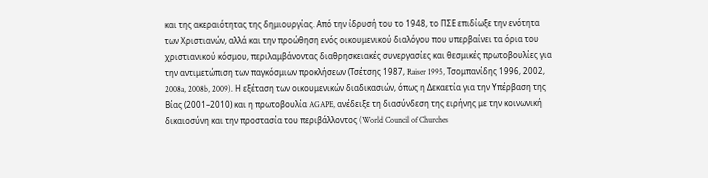και της ακεραιότητας της δημιουργίας. Από την ίδρυσή του το 1948, το ΠΣΕ επιδίωξε την ενότητα των Χριστιανών, αλλά και την προώθηση ενός οικουμενικού διαλόγου που υπερβαίνει τα όρια του χριστιανικού κόσμου, περιλαμβάνοντας διαθρησκειακές συνεργασίες και θεσμικές πρωτοβουλίες για την αντιμετώπιση των παγκόσμιων προκλήσεων (Τσέτσης 1987, Raiser 1995, Τσομπανίδης 1996, 2002, 2008a, 2008b, 2009). Η εξέταση των οικουμενικών διαδικασιών, όπως η Δεκαετία για την Υπέρβαση της Βίας (2001–2010) και η πρωτοβουλία AGAPE, ανέδειξε τη διασύνδεση της ειρήνης με την κοινωνική δικαιοσύνη και την προστασία του περιβάλλοντος (World Council of Churches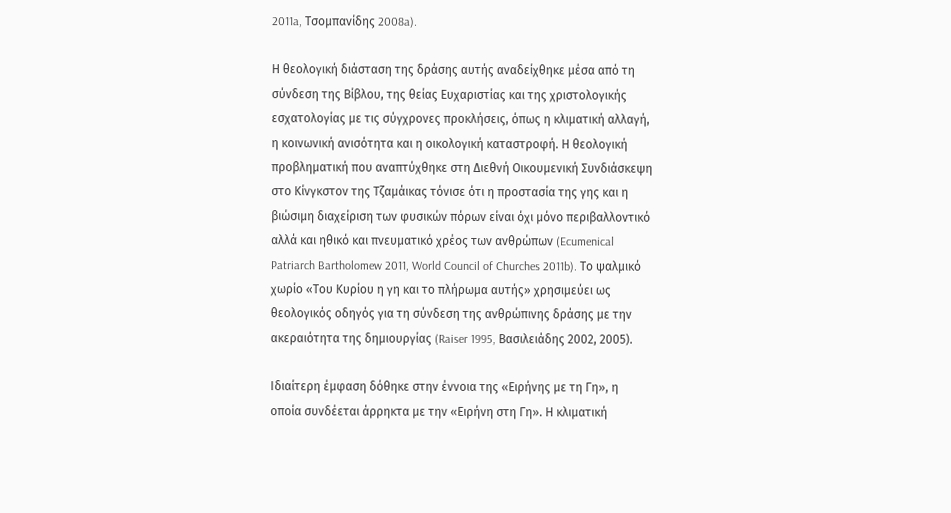2011a, Τσομπανίδης 2008a).

Η θεολογική διάσταση της δράσης αυτής αναδείχθηκε μέσα από τη σύνδεση της Βίβλου, της θείας Ευχαριστίας και της χριστολογικής εσχατολογίας με τις σύγχρονες προκλήσεις, όπως η κλιματική αλλαγή, η κοινωνική ανισότητα και η οικολογική καταστροφή. Η θεολογική προβληματική που αναπτύχθηκε στη Διεθνή Οικουμενική Συνδιάσκεψη στο Κίνγκστον της Τζαμάικας τόνισε ότι η προστασία της γης και η βιώσιμη διαχείριση των φυσικών πόρων είναι όχι μόνο περιβαλλοντικό αλλά και ηθικό και πνευματικό χρέος των ανθρώπων (Ecumenical Patriarch Bartholomew 2011, World Council of Churches 2011b). Το ψαλμικό χωρίο «Του Κυρίου η γη και το πλήρωμα αυτής» χρησιμεύει ως θεολογικός οδηγός για τη σύνδεση της ανθρώπινης δράσης με την ακεραιότητα της δημιουργίας (Raiser 1995, Βασιλειάδης 2002, 2005).

Ιδιαίτερη έμφαση δόθηκε στην έννοια της «Ειρήνης με τη Γη», η οποία συνδέεται άρρηκτα με την «Ειρήνη στη Γη». Η κλιματική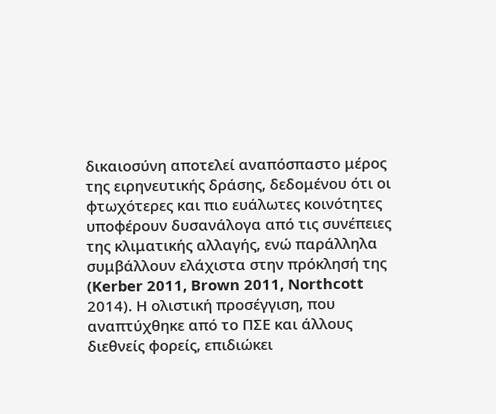δικαιοσύνη αποτελεί αναπόσπαστο μέρος της ειρηνευτικής δράσης, δεδομένου ότι οι φτωχότερες και πιο ευάλωτες κοινότητες υποφέρουν δυσανάλογα από τις συνέπειες της κλιματικής αλλαγής, ενώ παράλληλα συμβάλλουν ελάχιστα στην πρόκλησή της (Kerber 2011, Brown 2011, Northcott 2014). Η ολιστική προσέγγιση, που αναπτύχθηκε από το ΠΣΕ και άλλους διεθνείς φορείς, επιδιώκει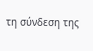τη σύνδεση της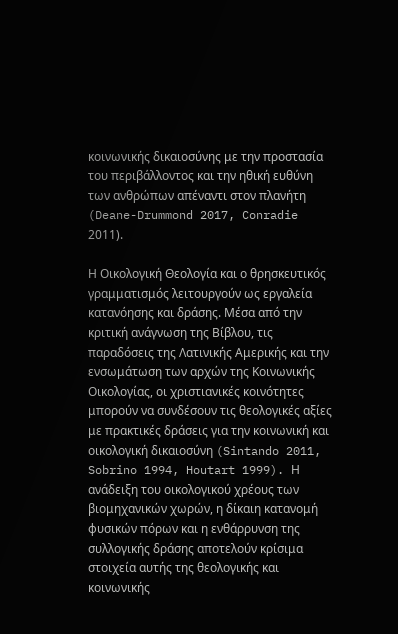κοινωνικής δικαιοσύνης με την προστασία του περιβάλλοντος και την ηθική ευθύνη των ανθρώπων απέναντι στον πλανήτη (Deane-Drummond 2017, Conradie 2011).

Η Οικολογική Θεολογία και ο θρησκευτικός γραμματισμός λειτουργούν ως εργαλεία κατανόησης και δράσης. Μέσα από την κριτική ανάγνωση της Βίβλου, τις παραδόσεις της Λατινικής Αμερικής και την ενσωμάτωση των αρχών της Κοινωνικής Οικολογίας, οι χριστιανικές κοινότητες μπορούν να συνδέσουν τις θεολογικές αξίες με πρακτικές δράσεις για την κοινωνική και οικολογική δικαιοσύνη (Sintando 2011, Sobrino 1994, Houtart 1999). Η ανάδειξη του οικολογικού χρέους των βιομηχανικών χωρών, η δίκαιη κατανομή φυσικών πόρων και η ενθάρρυνση της συλλογικής δράσης αποτελούν κρίσιμα στοιχεία αυτής της θεολογικής και κοινωνικής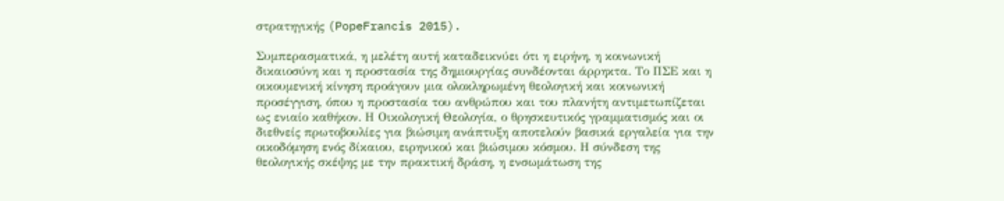στρατηγικής (PopeFrancis 2015).

Συμπερασματικά, η μελέτη αυτή καταδεικνύει ότι η ειρήνη, η κοινωνική δικαιοσύνη και η προστασία της δημιουργίας συνδέονται άρρηκτα. Το ΠΣΕ και η οικουμενική κίνηση προάγουν μια ολοκληρωμένη θεολογική και κοινωνική προσέγγιση, όπου η προστασία του ανθρώπου και του πλανήτη αντιμετωπίζεται ως ενιαίο καθήκον. Η Οικολογική Θεολογία, ο θρησκευτικός γραμματισμός και οι διεθνείς πρωτοβουλίες για βιώσιμη ανάπτυξη αποτελούν βασικά εργαλεία για την οικοδόμηση ενός δίκαιου, ειρηνικού και βιώσιμου κόσμου. Η σύνδεση της θεολογικής σκέψης με την πρακτική δράση, η ενσωμάτωση της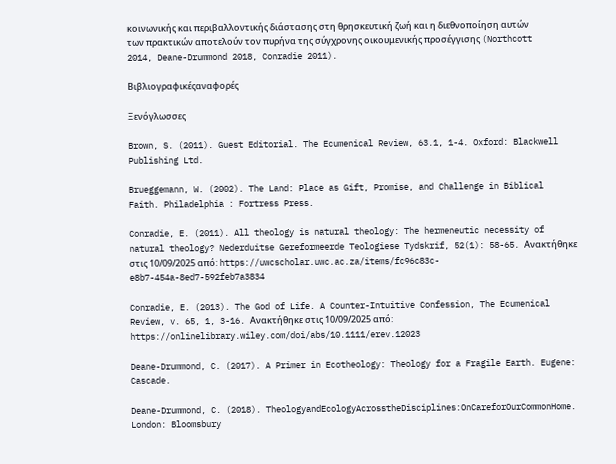κοινωνικής και περιβαλλοντικής διάστασης στη θρησκευτική ζωή και η διεθνοποίηση αυτών των πρακτικών αποτελούν τον πυρήνα της σύγχρονης οικουμενικής προσέγγισης (Northcott 2014, Deane-Drummond 2018, Conradie 2011).

Βιβλιογραφικέςαναφορές

Ξενόγλωσσες

Brown, S. (2011). Guest Editorial. The Ecumenical Review, 63.1, 1-4. Oxford: Blackwell Publishing Ltd.

Brueggemann, W. (2002). The Land: Place as Gift, Promise, and Challenge in Biblical Faith. Philadelphia : Fortress Press.

Conradie, E. (2011). All theology is natural theology: The hermeneutic necessity of natural theology? Nederduitse Gereformeerde Teologiese Tydskrif, 52(1): 58-65. Ανακτήθηκε στις 10/09/2025 από: https://uwcscholar.uwc.ac.za/items/fc96c83c-e8b7-454a-8ed7-592feb7a3834

Conradie, E. (2013). The God of Life. A Counter-Intuitive Confession, The Ecumenical Review, v. 65, 1, 3-16. Ανακτήθηκε στις 10/09/2025 από: https://onlinelibrary.wiley.com/doi/abs/10.1111/erev.12023

Deane-Drummond, C. (2017). A Primer in Ecotheology: Theology for a Fragile Earth. Eugene: Cascade.

Deane-Drummond, C. (2018). TheologyandEcologyAcrosstheDisciplines:OnCareforOurCommonHome. London: Bloomsbury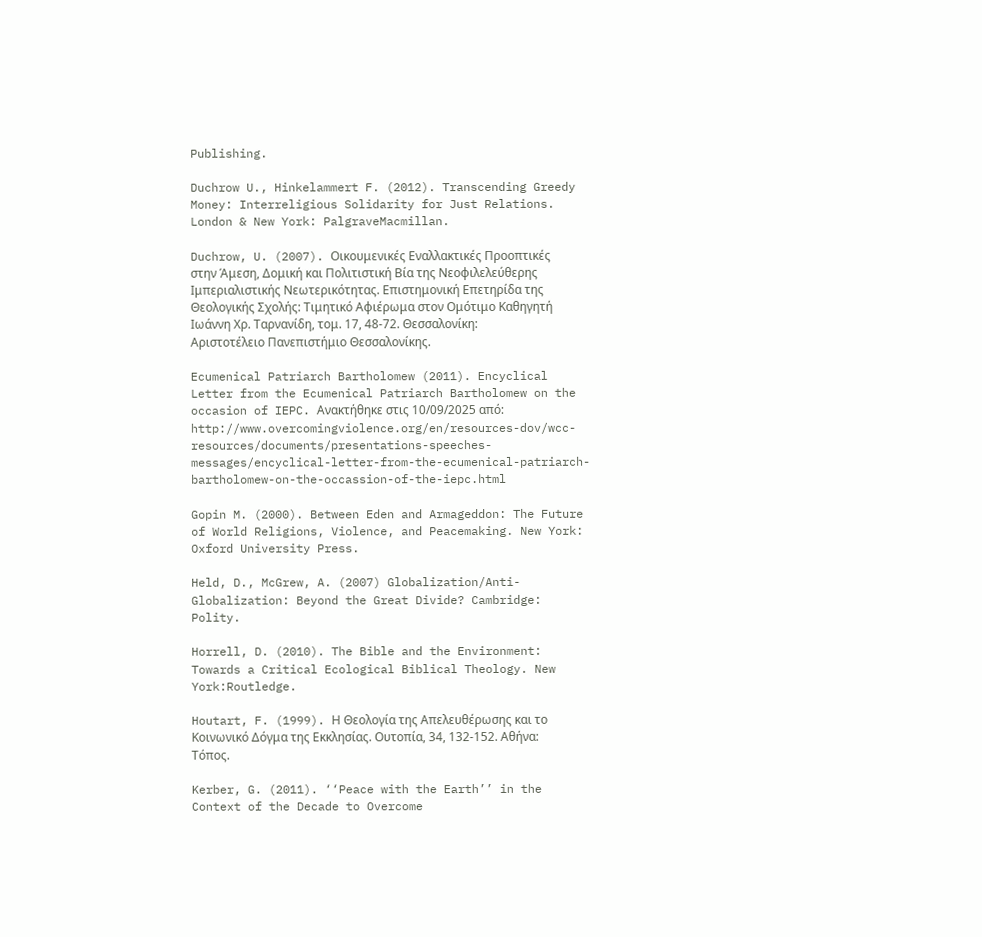Publishing.

Duchrow U., Hinkelammert F. (2012). Transcending Greedy Money: Interreligious Solidarity for Just Relations. London & New York: PalgraveMacmillan.

Duchrow, U. (2007). Οικουμενικές Εναλλακτικές Προοπτικές στην Άμεση, Δομική και Πολιτιστική Βία της Νεοφιλελεύθερης Ιμπεριαλιστικής Νεωτερικότητας. Επιστημονική Επετηρίδα της Θεολογικής Σχολής: Τιμητικό Αφιέρωμα στον Ομότιμο Καθηγητή Ιωάννη Χρ. Ταρνανίδη, τομ. 17, 48-72. Θεσσαλονίκη: Αριστοτέλειο Πανεπιστήμιο Θεσσαλονίκης.

Ecumenical Patriarch Bartholomew (2011). Encyclical Letter from the Ecumenical Patriarch Bartholomew on the occasion of IEPC. Ανακτήθηκε στις 10/09/2025 από: http://www.overcomingviolence.org/en/resources-dov/wcc-resources/documents/presentations-speeches-messages/encyclical-letter-from-the-ecumenical-patriarch-bartholomew-on-the-occassion-of-the-iepc.html

Gopin M. (2000). Between Eden and Armageddon: The Future of World Religions, Violence, and Peacemaking. New York: Oxford University Press.

Held, D., McGrew, A. (2007) Globalization/Anti-Globalization: Beyond the Great Divide? Cambridge: Polity.

Horrell, D. (2010). The Bible and the Environment: Towards a Critical Ecological Biblical Theology. New York:Routledge.

Houtart, F. (1999). Η Θεολογία της Απελευθέρωσης και το Κοινωνικό Δόγμα της Εκκλησίας. Ουτοπία, 34, 132-152. Αθήνα: Τόπος.

Kerber, G. (2011). ‘‘Peace with the Earth’’ in the Context of the Decade to Overcome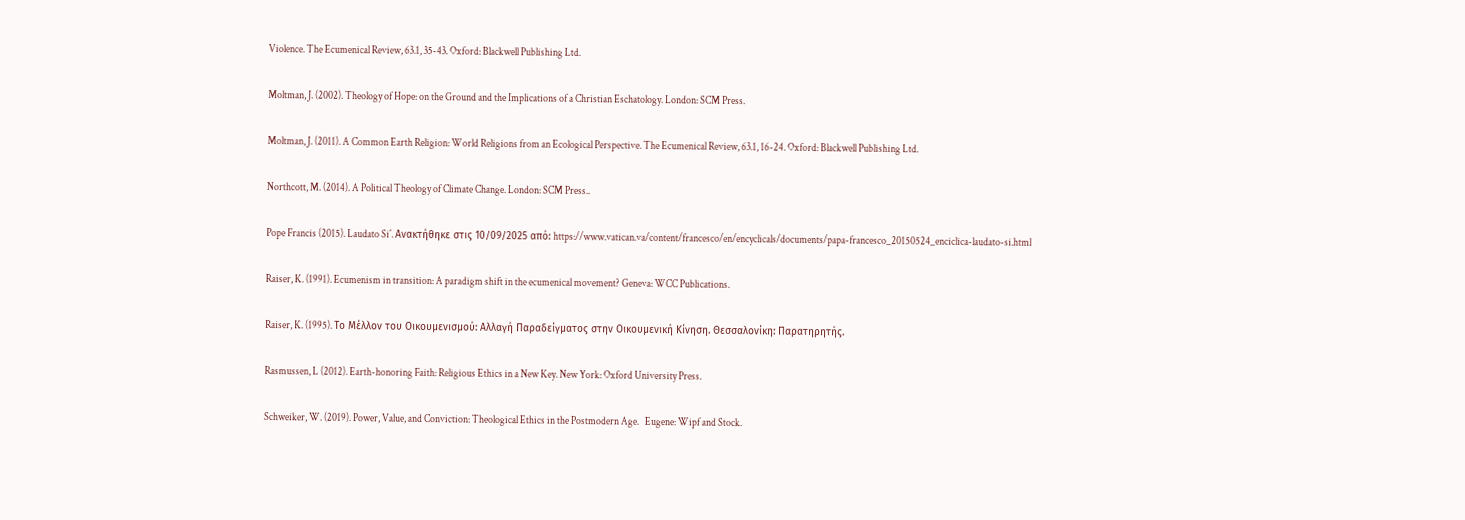Violence. The Ecumenical Review, 63.1, 35-43. Oxford: Blackwell Publishing Ltd.

Moltman, J. (2002). Theology of Hope: on the Ground and the Implications of a Christian Eschatology. London: SCM Press.

Moltman, J. (2011). A Common Earth Religion: World Religions from an Ecological Perspective. The Ecumenical Review, 63.1, 16-24. Oxford: Blackwell Publishing Ltd.

Northcott, M. (2014). A Political Theology of Climate Change. London: SCM Press..

Pope Francis (2015). Laudato Si΄. Ανακτήθηκε στις 10/09/2025 από: https://www.vatican.va/content/francesco/en/encyclicals/documents/papa-francesco_20150524_enciclica-laudato-si.html

Raiser, K. (1991). Ecumenism in transition: A paradigm shift in the ecumenical movement? Geneva: WCC Publications.

Raiser, K. (1995). Το Μέλλον του Οικουμενισμού: Αλλαγή Παραδείγματος στην Οικουμενική Κίνηση. Θεσσαλονίκη: Παρατηρητής.

Rasmussen, L (2012). Earth-honoring Faith: Religious Ethics in a New Key. New York: Oxford University Press.

Schweiker, W. (2019). Power, Value, and Conviction: Theological Ethics in the Postmodern Age.   Eugene: Wipf and Stock.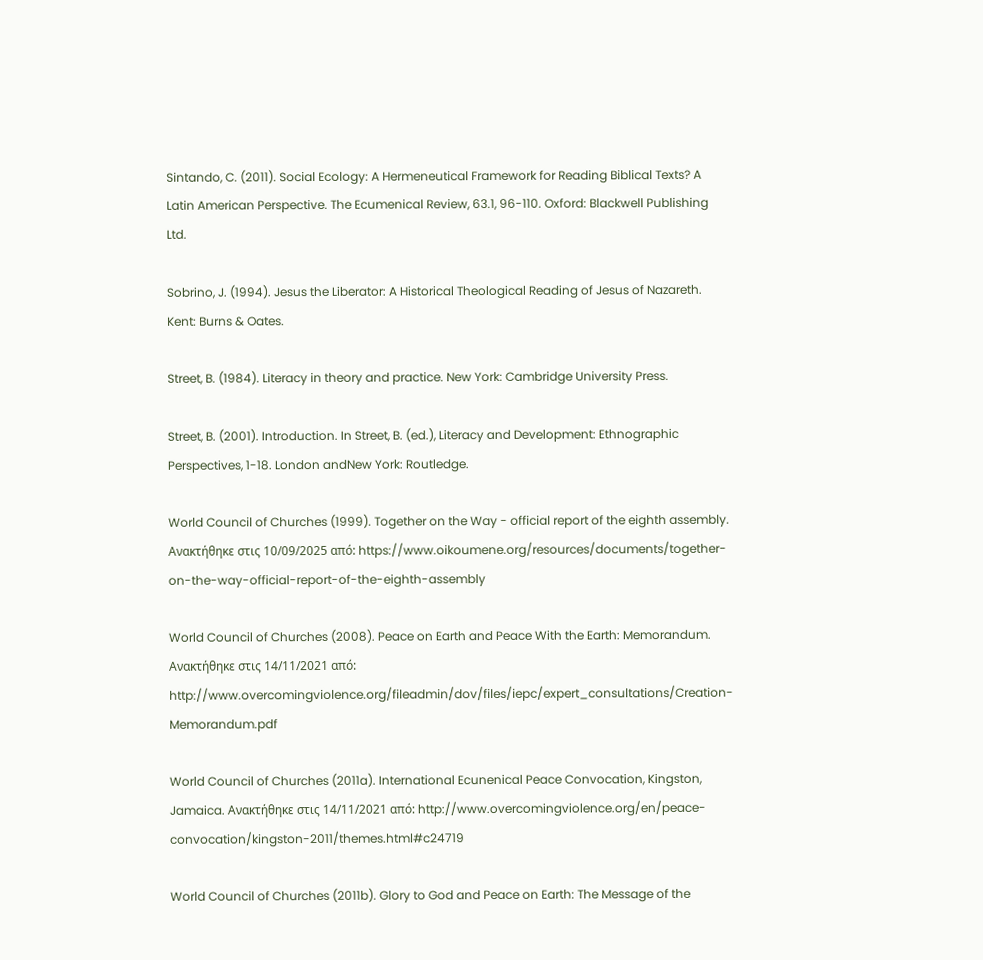Sintando, C. (2011). Social Ecology: A Hermeneutical Framework for Reading Biblical Texts? A Latin American Perspective. The Ecumenical Review, 63.1, 96-110. Oxford: Blackwell Publishing Ltd.

Sobrino, J. (1994). Jesus the Liberator: A Historical Theological Reading of Jesus of Nazareth. Kent: Burns & Oates.

Street, B. (1984). Literacy in theory and practice. New York: Cambridge University Press.

Street, B. (2001). Introduction. In Street, B. (ed.), Literacy and Development: Ethnographic Perspectives, 1-18. London andNew York: Routledge.

World Council of Churches (1999). Together on the Way - official report of the eighth assembly.  Ανακτήθηκε στις 10/09/2025 από: https://www.oikoumene.org/resources/documents/together-on-the-way-official-report-of-the-eighth-assembly

World Council of Churches (2008). Peace on Earth and Peace With the Earth: Memorandum. Ανακτήθηκε στις 14/11/2021 από: http://www.overcomingviolence.org/fileadmin/dov/files/iepc/expert_consultations/Creation-Memorandum.pdf

World Council of Churches (2011a). International Ecunenical Peace Convocation, Kingston, Jamaica. Ανακτήθηκε στις 14/11/2021 από: http://www.overcomingviolence.org/en/peace-convocation/kingston-2011/themes.html#c24719

World Council of Churches (2011b). Glory to God and Peace on Earth: The Message of the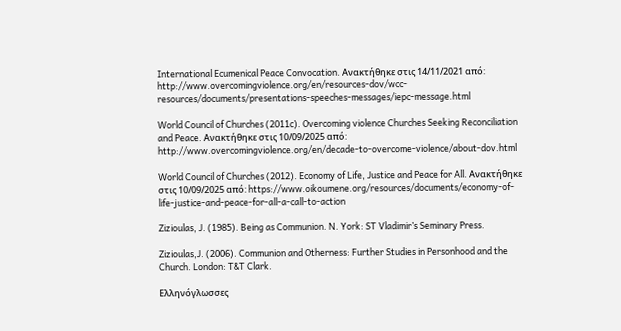International Ecumenical Peace Convocation. Ανακτήθηκε στις 14/11/2021 από: http://www.overcomingviolence.org/en/resources-dov/wcc-resources/documents/presentations-speeches-messages/iepc-message.html

World Council of Churches (2011c). Overcoming violence Churches Seeking Reconciliation and Peace. Ανακτήθηκε στις 10/09/2025 από: http://www.overcomingviolence.org/en/decade-to-overcome-violence/about-dov.html

World Council of Churches (2012). Economy of Life, Justice and Peace for All. Ανακτήθηκε στις 10/09/2025 από: https://www.oikoumene.org/resources/documents/economy-of-life-justice-and-peace-for-all-a-call-to-action

Zizioulas, J. (1985). Being as Communion. N. York: ST Vladimir’s Seminary Press.

Zizioulas,J. (2006). Communion and Otherness: Further Studies in Personhood and the Church. London: T&T Clark.

Ελληνόγλωσσες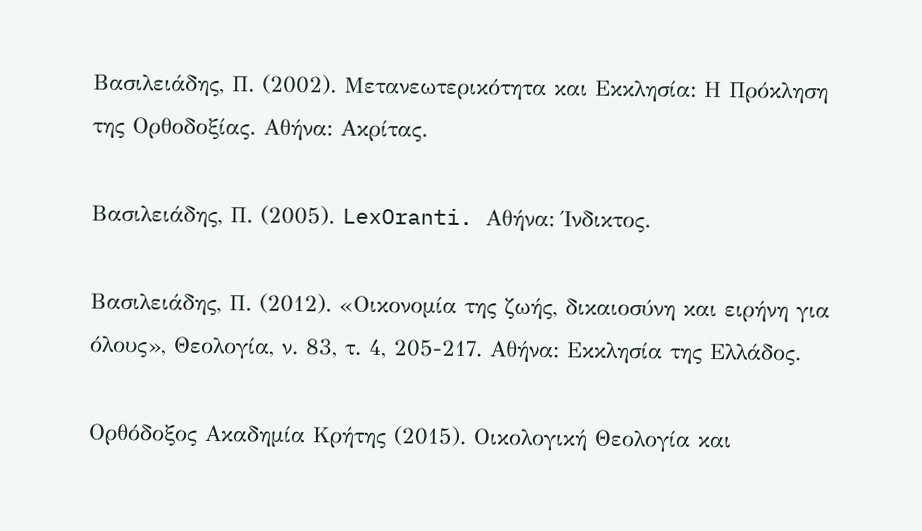Βασιλειάδης, Π. (2002). Μετανεωτερικότητα και Εκκλησία: Η Πρόκληση της Ορθοδοξίας. Αθήνα: Ακρίτας.

Βασιλειάδης, Π. (2005). LexOranti. Αθήνα: Ίνδικτος.

Βασιλειάδης, Π. (2012). «Οικονομία της ζωής, δικαιοσύνη και ειρήνη για όλους», Θεολογία, ν. 83, τ. 4, 205-217. Αθήνα: Εκκλησία της Ελλάδος.

Ορθόδοξος Ακαδημία Κρήτης (2015). Οικολογική Θεολογία και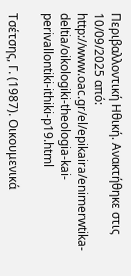Περιβαλλοντική Ηθική. Ανακτήθηκε στις 10/09/2025 από: http://www.oac.gr/el/epikaira/enimerwtika-deltia/oikologiki-theologia-kai-perivallontiki-ithiki-p19.html

Τσέτσης, Γ. (1987). Οικουμενικά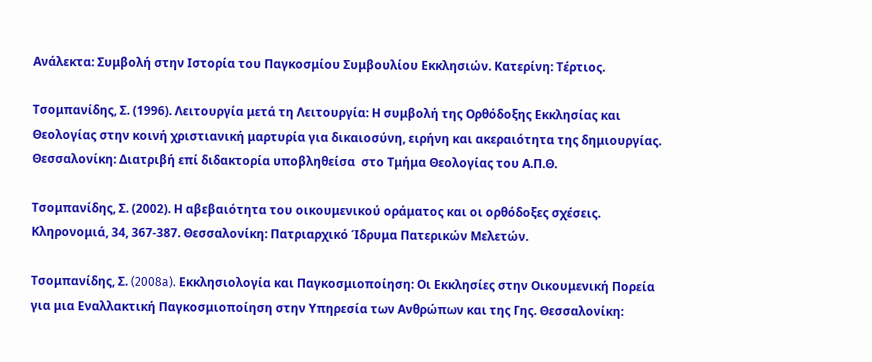Ανάλεκτα: Συμβολή στην Ιστορία του Παγκοσμίου Συμβουλίου Εκκλησιών. Κατερίνη: Τέρτιος.

Τσομπανίδης, Σ. (1996). Λειτουργία μετά τη Λειτουργία: Η συμβολή της Ορθόδοξης Εκκλησίας και Θεολογίας στην κοινή χριστιανική μαρτυρία για δικαιοσύνη, ειρήνη και ακεραιότητα της δημιουργίας. Θεσσαλονίκη: Διατριβή επί διδακτορία υποβληθείσα  στο Τμήμα Θεολογίας του Α.Π.Θ.

Τσομπανίδης, Σ. (2002). Η αβεβαιότητα του οικουμενικού οράματος και οι ορθόδοξες σχέσεις. Κληρονομιά, 34, 367-387. Θεσσαλονίκη: Πατριαρχικό Ίδρυμα Πατερικών Μελετών.

Τσομπανίδης, Σ. (2008a). Εκκλησιολογία και Παγκοσμιοποίηση: Οι Εκκλησίες στην Οικουμενική Πορεία για μια Εναλλακτική Παγκοσμιοποίηση στην Υπηρεσία των Ανθρώπων και της Γης. Θεσσαλονίκη: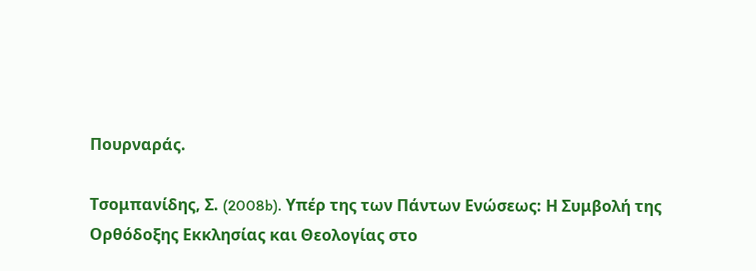Πουρναράς.

Τσομπανίδης, Σ. (2008b). Υπέρ της των Πάντων Ενώσεως: Η Συμβολή της Ορθόδοξης Εκκλησίας και Θεολογίας στο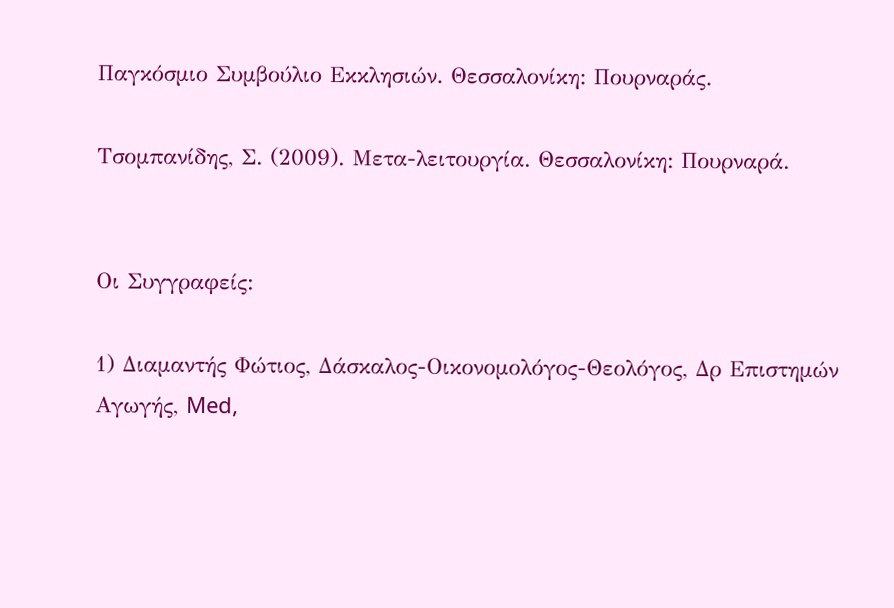Παγκόσμιο Συμβούλιο Εκκλησιών. Θεσσαλονίκη: Πουρναράς.

Τσομπανίδης, Σ. (2009). Μετα-λειτουργία. Θεσσαλονίκη: Πουρναρά.


Οι Συγγραφείς:

1) Διαμαντής Φώτιος, Δάσκαλος-Οικονομολόγος-Θεολόγος, Δρ Επιστημών Αγωγής, Med,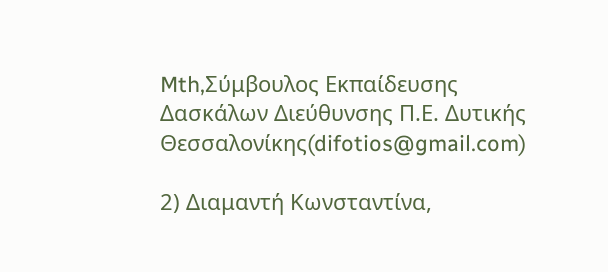Mth,Σύμβουλος Εκπαίδευσης Δασκάλων Διεύθυνσης Π.Ε. Δυτικής Θεσσαλονίκης(difotios@gmail.com)

2) Διαμαντή Κωνσταντίνα,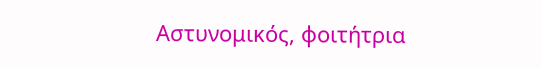Αστυνομικός, φοιτήτρια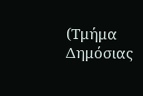(Τμήμα Δημόσιας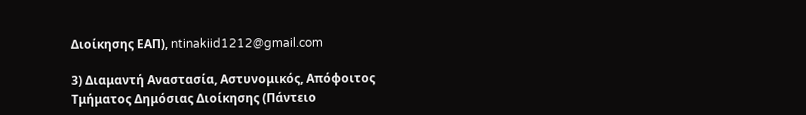Διοίκησης ΕΑΠ), ntinakiid1212@gmail.com

3) Διαμαντή Αναστασία, Αστυνομικός, Απόφοιτος Τμήματος Δημόσιας Διοίκησης (Πάντειο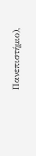Πανεπιστήμιο),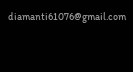diamanti61076@gmail.com